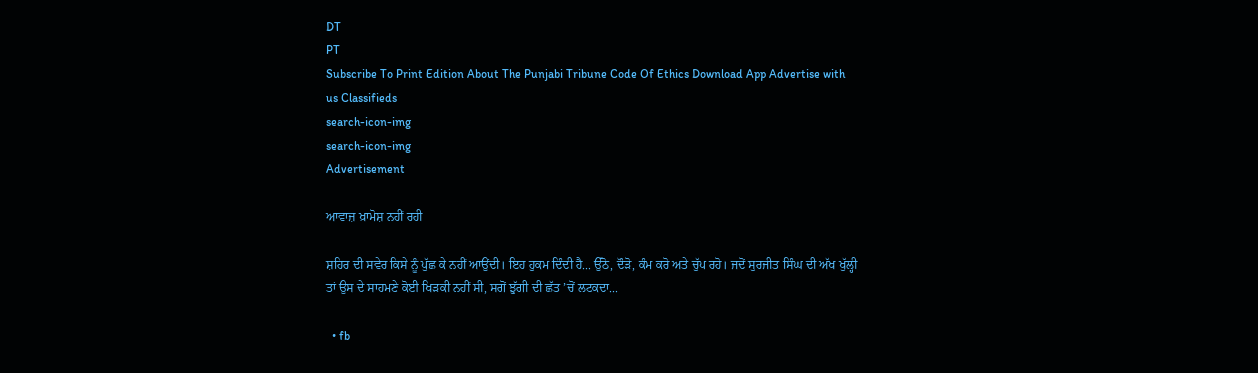DT
PT
Subscribe To Print Edition About The Punjabi Tribune Code Of Ethics Download App Advertise with us Classifieds
search-icon-img
search-icon-img
Advertisement

ਆਵਾਜ਼ ਖ਼ਾਮੋਸ਼ ਨਹੀਂ ਰਹੀ

ਸ਼ਹਿਰ ਦੀ ਸਵੇਰ ਕਿਸੇ ਨੂੰ ਪੁੱਛ ਕੇ ਨਹੀਂ ਆਉਂਦੀ। ਇਹ ਹੁਕਮ ਦਿੰਦੀ ਹੈ... ਉੱਠੋ, ਦੌੜੋ, ਕੰਮ ਕਰੋ ਅਤੇ ਚੁੱਪ ਰਹੋ। ਜਦੋਂ ਸੁਰਜੀਤ ਸਿੰਘ ਦੀ ਅੱਖ ਖੁੱਲ੍ਹੀ ਤਾਂ ਉਸ ਦੇ ਸਾਹਮਣੇ ਕੋਈ ਖਿੜਕੀ ਨਹੀਂ ਸੀ, ਸਗੋਂ ਝੁੱਗੀ ਦੀ ਛੱਤ ’ਚੋਂ ਲਟਕਦਾ...

  • fb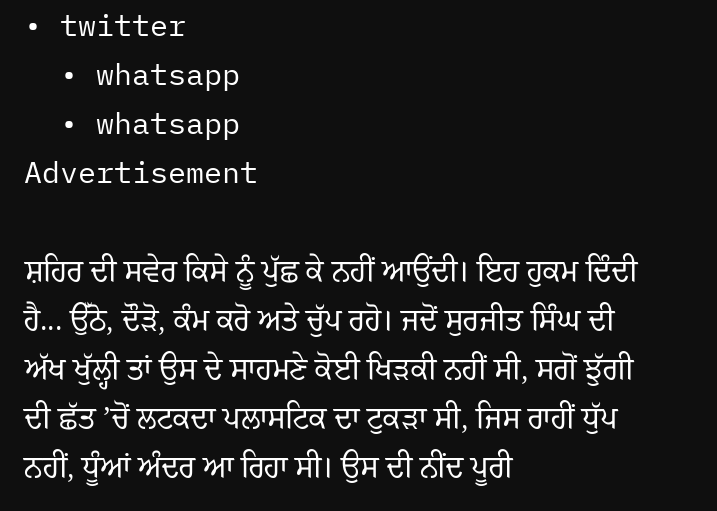• twitter
  • whatsapp
  • whatsapp
Advertisement

ਸ਼ਹਿਰ ਦੀ ਸਵੇਰ ਕਿਸੇ ਨੂੰ ਪੁੱਛ ਕੇ ਨਹੀਂ ਆਉਂਦੀ। ਇਹ ਹੁਕਮ ਦਿੰਦੀ ਹੈ... ਉੱਠੋ, ਦੌੜੋ, ਕੰਮ ਕਰੋ ਅਤੇ ਚੁੱਪ ਰਹੋ। ਜਦੋਂ ਸੁਰਜੀਤ ਸਿੰਘ ਦੀ ਅੱਖ ਖੁੱਲ੍ਹੀ ਤਾਂ ਉਸ ਦੇ ਸਾਹਮਣੇ ਕੋਈ ਖਿੜਕੀ ਨਹੀਂ ਸੀ, ਸਗੋਂ ਝੁੱਗੀ ਦੀ ਛੱਤ ’ਚੋਂ ਲਟਕਦਾ ਪਲਾਸਟਿਕ ਦਾ ਟੁਕੜਾ ਸੀ, ਜਿਸ ਰਾਹੀਂ ਧੁੱਪ ਨਹੀਂ, ਧੂੰਆਂ ਅੰਦਰ ਆ ਰਿਹਾ ਸੀ। ਉਸ ਦੀ ਨੀਂਦ ਪੂਰੀ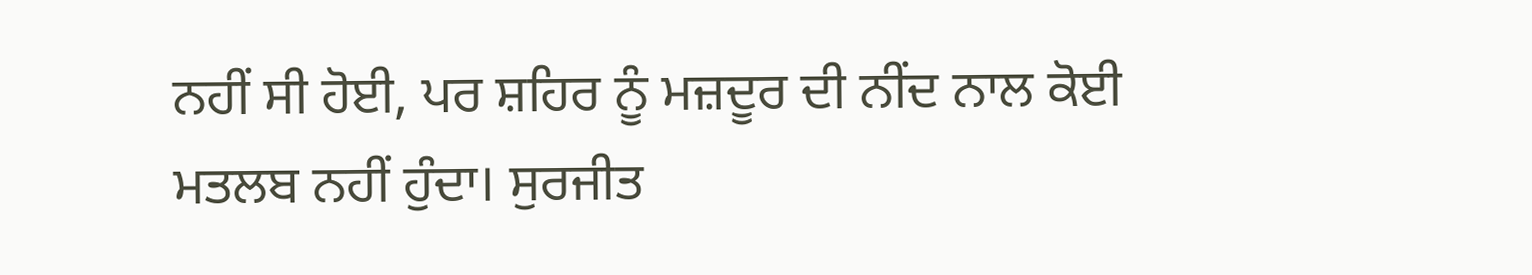ਨਹੀਂ ਸੀ ਹੋਈ, ਪਰ ਸ਼ਹਿਰ ਨੂੰ ਮਜ਼ਦੂਰ ਦੀ ਨੀਂਦ ਨਾਲ ਕੋਈ ਮਤਲਬ ਨਹੀਂ ਹੁੰਦਾ। ਸੁਰਜੀਤ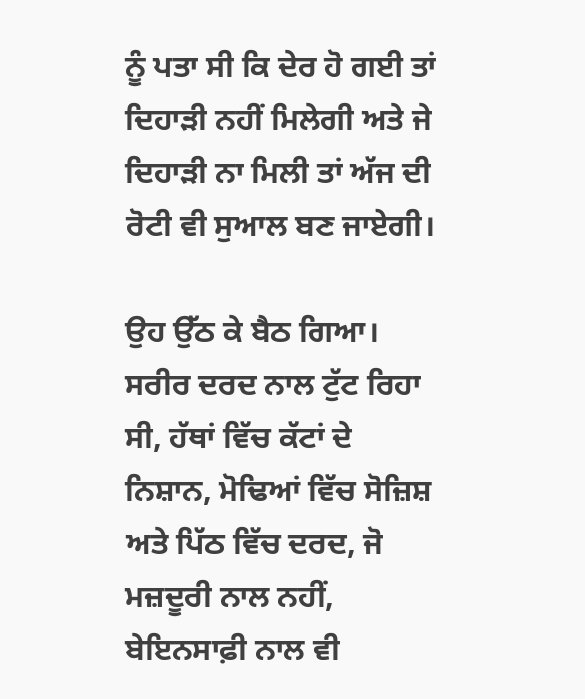ਨੂੰ ਪਤਾ ਸੀ ਕਿ ਦੇਰ ਹੋ ਗਈ ਤਾਂ ਦਿਹਾੜੀ ਨਹੀਂ ਮਿਲੇਗੀ ਅਤੇ ਜੇ ਦਿਹਾੜੀ ਨਾ ਮਿਲੀ ਤਾਂ ਅੱਜ ਦੀ ਰੋਟੀ ਵੀ ਸੁਆਲ ਬਣ ਜਾਏਗੀ।

ਉਹ ਉੱਠ ਕੇ ਬੈਠ ਗਿਆ। ਸਰੀਰ ਦਰਦ ਨਾਲ ਟੁੱਟ ਰਿਹਾ ਸੀ, ਹੱਥਾਂ ਵਿੱਚ ਕੱਟਾਂ ਦੇ ਨਿਸ਼ਾਨ, ਮੋਢਿਆਂ ਵਿੱਚ ਸੋਜ਼ਿਸ਼ ਅਤੇ ਪਿੱਠ ਵਿੱਚ ਦਰਦ, ਜੋ ਮਜ਼ਦੂਰੀ ਨਾਲ ਨਹੀਂ, ਬੇਇਨਸਾਫ਼ੀ ਨਾਲ ਵੀ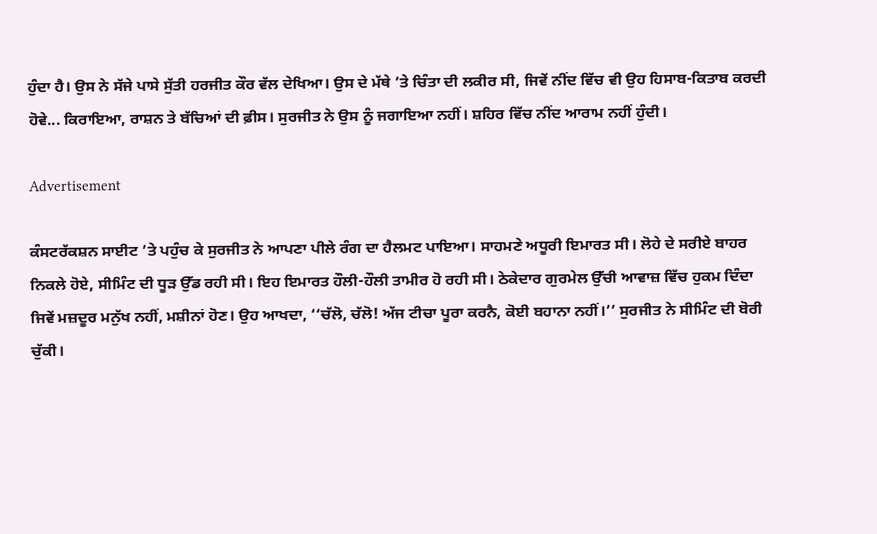ਹੁੰਦਾ ਹੈ। ਉਸ ਨੇ ਸੱਜੇ ਪਾਸੇ ਸੁੱਤੀ ਹਰਜੀਤ ਕੌਰ ਵੱਲ ਦੇਖਿਆ। ਉਸ ਦੇ ਮੱਥੇ ’ਤੇ ਚਿੰਤਾ ਦੀ ਲਕੀਰ ਸੀ, ਜਿਵੇਂ ਨੀਂਦ ਵਿੱਚ ਵੀ ਉਹ ਹਿਸਾਬ-ਕਿਤਾਬ ਕਰਦੀ ਹੋਵੇ... ਕਿਰਾਇਆ, ਰਾਸ਼ਨ ਤੇ ਬੱਚਿਆਂ ਦੀ ਫ਼ੀਸ। ਸੁਰਜੀਤ ਨੇ ਉਸ ਨੂੰ ਜਗਾਇਆ ਨਹੀਂ। ਸ਼ਹਿਰ ਵਿੱਚ ਨੀਂਦ ਆਰਾਮ ਨਹੀਂ ਹੁੰਦੀ।

Advertisement

ਕੰਸਟਰੱਕਸ਼ਨ ਸਾਈਟ ’ਤੇ ਪਹੁੰਚ ਕੇ ਸੁਰਜੀਤ ਨੇ ਆਪਣਾ ਪੀਲੇ ਰੰਗ ਦਾ ਹੈਲਮਟ ਪਾਇਆ। ਸਾਹਮਣੇ ਅਧੂਰੀ ਇਮਾਰਤ ਸੀ। ਲੋਹੇ ਦੇ ਸਰੀਏ ਬਾਹਰ ਨਿਕਲੇ ਹੋਏ, ਸੀਮਿੰਟ ਦੀ ਧੂੜ ਉੱਡ ਰਹੀ ਸੀ। ਇਹ ਇਮਾਰਤ ਹੌਲੀ-ਹੌਲੀ ਤਾਮੀਰ ਹੋ ਰਹੀ ਸੀ। ਠੇਕੇਦਾਰ ਗੁਰਮੇਲ ਉੱਚੀ ਆਵਾਜ਼ ਵਿੱਚ ਹੁਕਮ ਦਿੰਦਾ ਜਿਵੇਂ ਮਜ਼ਦੂਰ ਮਨੁੱਖ ਨਹੀਂ, ਮਸ਼ੀਨਾਂ ਹੋਣ। ਉਹ ਆਖਦਾ, ‘‘ਚੱਲੋ, ਚੱਲੋ! ਅੱਜ ਟੀਚਾ ਪੂਰਾ ਕਰਨੈ, ਕੋਈ ਬਹਾਨਾ ਨਹੀਂ।’’ ਸੁਰਜੀਤ ਨੇ ਸੀਮਿੰਟ ਦੀ ਬੋਰੀ ਚੁੱਕੀ।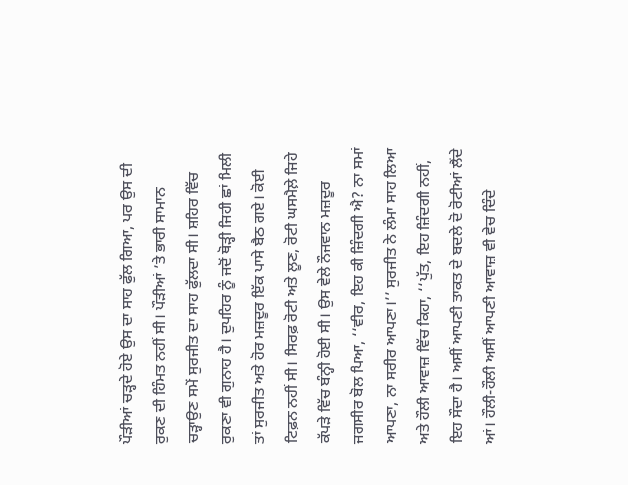ਪੌੜੀਆਂ ਚੜ੍ਹਦੇ ਹੋਏ ਉਸ ਦਾ ਸਾਹ ਫੁੱਲ ਗਿਆ, ਪਰ ਉਸ ਦੀ ਰੁਕਣ ਦੀ ਹਿੰਮਤ ਨਹੀਂ ਸੀ। ਪੌੜੀਆਂ ’ਤੇ ਭਾਰੀ ਸਾਮਾਨ ਚੜ੍ਹਾਉਣ ਸਮੇਂ ਸੁਰਜੀਤ ਦਾ ਸਾਹ ਫੁੱਲਦਾ ਸੀ। ਸ਼ਹਿਰ ਵਿੱਚ ਰੁਕਣਾ ਵੀ ਗੁਨਾਹ ਹੈ। ਦੁਪਹਿਰ ਨੂੰ ਜਦੋਂ ਥੋੜ੍ਹੀ ਜਿਹੀ ਛਾਂ ਮਿਲੀ ਤਾਂ ਸੁਰਜੀਤ ਅਤੇ ਹੋਰ ਮਜ਼ਦੂਰ ਇੱਕ ਪਾਸੇ ਬੈਠ ਗਏ। ਕੋਈ ਟਿਫ਼ਨ ਨਹੀਂ ਸੀ। ਸਿਰਫ਼ ਰੋਟੀ ਅਤੇ ਲੂਣ, ਰੋਟੀ ਘਸਮੈਲ਼ੇ ਜਿਹੇ ਕੱਪੜੇ ਵਿੱਚ ਬੰਨ੍ਹੀ ਹੋਈ ਸੀ। ਉਸ ਵੇਲੇ ਨੌਜਵਾਨ ਮਜ਼ਦੂਰ ਜਗਸੀਰ ਬੋਲ ਪਿਆ, ‘‘ਵੀਰ, ਇਹ ਕੀ ਜ਼ਿੰਦਗੀ ਐ? ਨਾ ਸਮਾਂ ਆਪਣਾ, ਨਾ ਸਰੀਰ ਆਪਣਾ।’’ ਸੁਰਜੀਤ ਨੇ ਲੰਮਾ ਸਾਹ ਲਿਆ ਅਤੇ ਹੌਲੀ ਆਵਾਜ਼ ਵਿੱਚ ਕਿਹਾ, ‘‘ਪੁੱਤ, ਇਹ ਜ਼ਿੰਦਗੀ ਨਹੀਂ, ਇਹ ਸੌਦਾ ਹੈ। ਅਸੀਂ ਆਪਣੀ ਤਾਕਤ ਦੇ ਬਦਲੇ ਦੋ ਰੋਟੀਆਂ ਲੈਂਦੇ ਆਂ। ਹੌਲੀ-ਹੌਲੀ ਅਸੀਂ ਆਪਣੀ ਆਵਾਜ਼ ਵੀ ਵੇਚ ਦਿੰਦੇ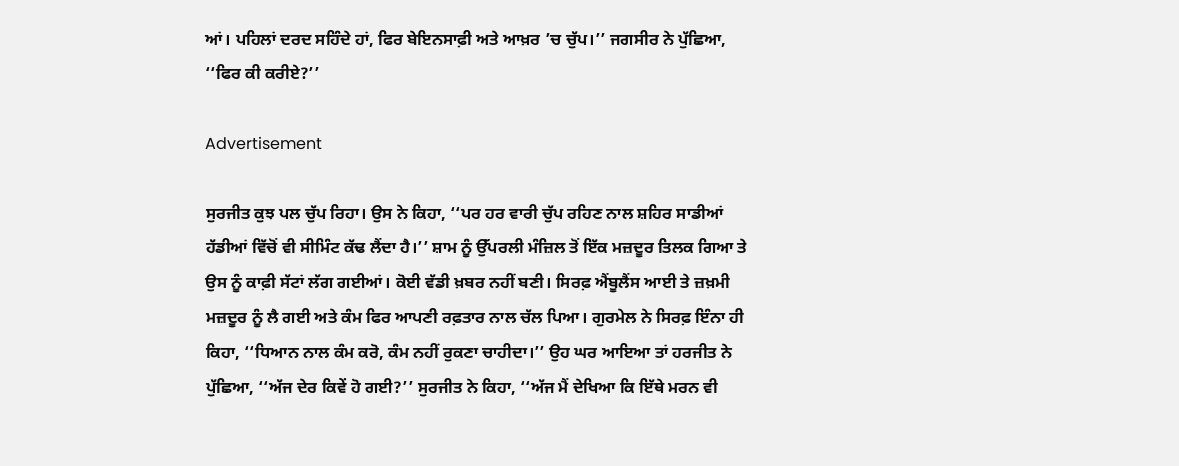ਆਂ। ਪਹਿਲਾਂ ਦਰਦ ਸਹਿੰਦੇ ਹਾਂ, ਫਿਰ ਬੇਇਨਸਾਫ਼ੀ ਅਤੇ ਆਖ਼ਰ ’ਚ ਚੁੱਪ।’’ ਜਗਸੀਰ ਨੇ ਪੁੱਛਿਆ, ‘‘ਫਿਰ ਕੀ ਕਰੀਏ?’’

Advertisement

ਸੁਰਜੀਤ ਕੁਝ ਪਲ ਚੁੱਪ ਰਿਹਾ। ਉਸ ਨੇ ਕਿਹਾ, ‘‘ਪਰ ਹਰ ਵਾਰੀ ਚੁੱਪ ਰਹਿਣ ਨਾਲ ਸ਼ਹਿਰ ਸਾਡੀਆਂ ਹੱਡੀਆਂ ਵਿੱਚੋਂ ਵੀ ਸੀਮਿੰਟ ਕੱਢ ਲੈਂਦਾ ਹੈ।’’ ਸ਼ਾਮ ਨੂੰ ਉੱਪਰਲੀ ਮੰਜ਼ਿਲ ਤੋਂ ਇੱਕ ਮਜ਼ਦੂਰ ਤਿਲਕ ਗਿਆ ਤੇ ਉਸ ਨੂੰ ਕਾਫ਼ੀ ਸੱਟਾਂ ਲੱਗ ਗਈਆਂ। ਕੋਈ ਵੱਡੀ ਖ਼ਬਰ ਨਹੀਂ ਬਣੀ। ਸਿਰਫ਼ ਐਂਬੂਲੈਂਸ ਆਈ ਤੇ ਜ਼ਖ਼ਮੀ ਮਜ਼ਦੂਰ ਨੂੰ ਲੈ ਗਈ ਅਤੇ ਕੰਮ ਫਿਰ ਆਪਣੀ ਰਫ਼ਤਾਰ ਨਾਲ ਚੱਲ ਪਿਆ। ਗੁਰਮੇਲ ਨੇ ਸਿਰਫ਼ ਇੰਨਾ ਹੀ ਕਿਹਾ, ‘‘ਧਿਆਨ ਨਾਲ ਕੰਮ ਕਰੋ, ਕੰਮ ਨਹੀਂ ਰੁਕਣਾ ਚਾਹੀਦਾ।’’ ਉਹ ਘਰ ਆਇਆ ਤਾਂ ਹਰਜੀਤ ਨੇ ਪੁੱਛਿਆ, ‘‘ਅੱਜ ਦੇਰ ਕਿਵੇਂ ਹੋ ਗਈ?’’ ਸੁਰਜੀਤ ਨੇ ਕਿਹਾ, ‘‘ਅੱਜ ਮੈਂ ਦੇਖਿਆ ਕਿ ਇੱਥੇ ਮਰਨ ਵੀ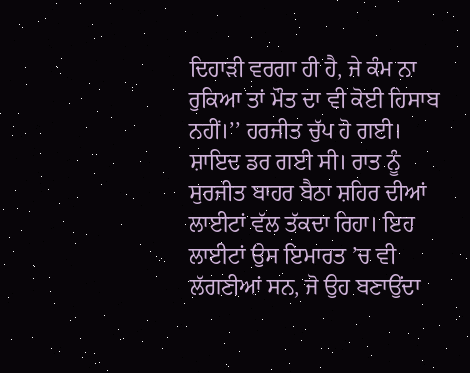ਦਿਹਾੜੀ ਵਰਗਾ ਹੀ ਹੈ, ਜੇ ਕੰਮ ਨਾ ਰੁਕਿਆ ਤਾਂ ਮੌਤ ਦਾ ਵੀ ਕੋਈ ਹਿਸਾਬ ਨਹੀਂ।’’ ਹਰਜੀਤ ਚੁੱਪ ਹੋ ਗਈ। ਸ਼ਾਇਦ ਡਰ ਗਈ ਸੀ। ਰਾਤ ਨੂੰ ਸੁਰਜੀਤ ਬਾਹਰ ਬੈਠਾ ਸ਼ਹਿਰ ਦੀਆਂ ਲਾਈਟਾਂ ਵੱਲ ਤੱਕਦਾ ਰਿਹਾ। ਇਹ ਲਾਈਟਾਂ ਉਸ ਇਮਾਰਤ ’ਚ ਵੀ ਲੱਗਣੀਆਂ ਸਨ, ਜੋ ਉਹ ਬਣਾਉਂਦਾ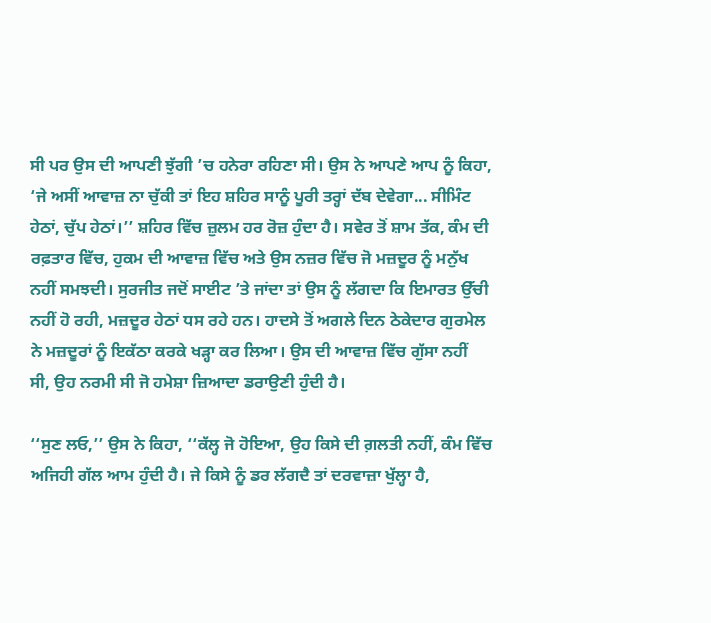ਸੀ ਪਰ ਉਸ ਦੀ ਆਪਣੀ ਝੁੱਗੀ ’ਚ ਹਨੇਰਾ ਰਹਿਣਾ ਸੀ। ਉਸ ਨੇ ਆਪਣੇ ਆਪ ਨੂੰ ਕਿਹਾ, ‘ਜੇ ਅਸੀਂ ਆਵਾਜ਼ ਨਾ ਚੁੱਕੀ ਤਾਂ ਇਹ ਸ਼ਹਿਰ ਸਾਨੂੰ ਪੂਰੀ ਤਰ੍ਹਾਂ ਦੱਬ ਦੇਵੇਗਾ... ਸੀਮਿੰਟ ਹੇਠਾਂ, ਚੁੱਪ ਹੇਠਾਂ।’’ ਸ਼ਹਿਰ ਵਿੱਚ ਜ਼ੁਲਮ ਹਰ ਰੋਜ਼ ਹੁੰਦਾ ਹੈ। ਸਵੇਰ ਤੋਂ ਸ਼ਾਮ ਤੱਕ, ਕੰਮ ਦੀ ਰਫ਼ਤਾਰ ਵਿੱਚ, ਹੁਕਮ ਦੀ ਆਵਾਜ਼ ਵਿੱਚ ਅਤੇ ਉਸ ਨਜ਼ਰ ਵਿੱਚ ਜੋ ਮਜ਼ਦੂਰ ਨੂੰ ਮਨੁੱਖ ਨਹੀਂ ਸਮਝਦੀ। ਸੁਰਜੀਤ ਜਦੋਂ ਸਾਈਟ ’ਤੇ ਜਾਂਦਾ ਤਾਂ ਉਸ ਨੂੰ ਲੱਗਦਾ ਕਿ ਇਮਾਰਤ ਉੱਚੀ ਨਹੀਂ ਹੋ ਰਹੀ, ਮਜ਼ਦੂਰ ਹੇਠਾਂ ਧਸ ਰਹੇ ਹਨ। ਹਾਦਸੇ ਤੋਂ ਅਗਲੇ ਦਿਨ ਠੇਕੇਦਾਰ ਗੁਰਮੇਲ ਨੇ ਮਜ਼ਦੂਰਾਂ ਨੂੰ ਇਕੱਠਾ ਕਰਕੇ ਖੜ੍ਹਾ ਕਰ ਲਿਆ। ਉਸ ਦੀ ਆਵਾਜ਼ ਵਿੱਚ ਗੁੱਸਾ ਨਹੀਂ ਸੀ, ਉਹ ਨਰਮੀ ਸੀ ਜੋ ਹਮੇਸ਼ਾ ਜ਼ਿਆਦਾ ਡਰਾਉਣੀ ਹੁੰਦੀ ਹੈ।

‘‘ਸੁਣ ਲਓ,’’ ਉਸ ਨੇ ਕਿਹਾ, ‘‘ਕੱਲ੍ਹ ਜੋ ਹੋਇਆ, ਉਹ ਕਿਸੇ ਦੀ ਗ਼ਲਤੀ ਨਹੀਂ, ਕੰਮ ਵਿੱਚ ਅਜਿਹੀ ਗੱਲ ਆਮ ਹੁੰਦੀ ਹੈ। ਜੇ ਕਿਸੇ ਨੂੰ ਡਰ ਲੱਗਦੈ ਤਾਂ ਦਰਵਾਜ਼ਾ ਖੁੱਲ੍ਹਾ ਹੈ,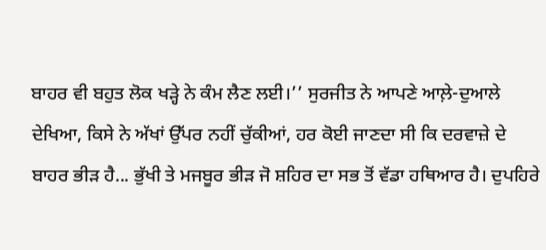ਬਾਹਰ ਵੀ ਬਹੁਤ ਲੋਕ ਖੜ੍ਹੇ ਨੇ ਕੰਮ ਲੈਣ ਲਈ।’’ ਸੁਰਜੀਤ ਨੇ ਆਪਣੇ ਆਲ਼ੇ-ਦੁਆਲੇ ਦੇਖਿਆ, ਕਿਸੇ ਨੇ ਅੱਖਾਂ ਉੱਪਰ ਨਹੀਂ ਚੁੱਕੀਆਂ, ਹਰ ਕੋਈ ਜਾਣਦਾ ਸੀ ਕਿ ਦਰਵਾਜ਼ੇ ਦੇ ਬਾਹਰ ਭੀੜ ਹੈ... ਭੁੱਖੀ ਤੇ ਮਜਬੂਰ ਭੀੜ ਜੋ ਸ਼ਹਿਰ ਦਾ ਸਭ ਤੋਂ ਵੱਡਾ ਹਥਿਆਰ ਹੈ। ਦੁਪਹਿਰੇ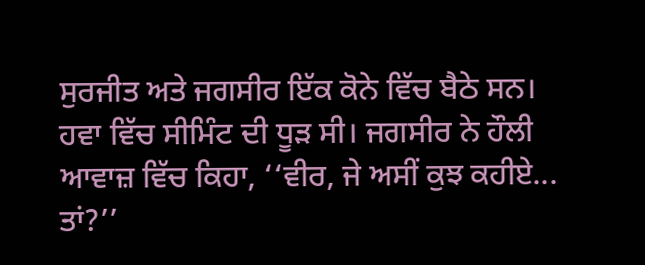ਸੁਰਜੀਤ ਅਤੇ ਜਗਸੀਰ ਇੱਕ ਕੋਨੇ ਵਿੱਚ ਬੈਠੇ ਸਨ। ਹਵਾ ਵਿੱਚ ਸੀਮਿੰਟ ਦੀ ਧੂੜ ਸੀ। ਜਗਸੀਰ ਨੇ ਹੌਲੀ ਆਵਾਜ਼ ਵਿੱਚ ਕਿਹਾ, ‘‘ਵੀਰ, ਜੇ ਅਸੀਂ ਕੁਝ ਕਹੀਏ... ਤਾਂ?’’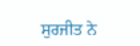ਸੁਰਜੀਤ ਨੇ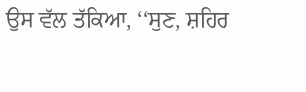ਉਸ ਵੱਲ ਤੱਕਿਆ, ‘‘ਸੁਣ, ਸ਼ਹਿਰ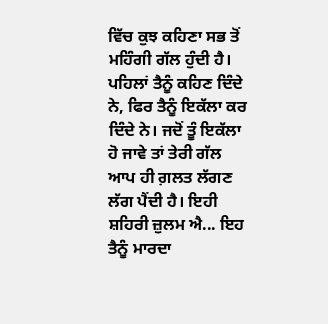ਵਿੱਚ ਕੁਝ ਕਹਿਣਾ ਸਭ ਤੋਂ ਮਹਿੰਗੀ ਗੱਲ ਹੁੰਦੀ ਹੈ। ਪਹਿਲਾਂ ਤੈਨੂੰ ਕਹਿਣ ਦਿੰਦੇ ਨੇ, ਫਿਰ ਤੈਨੂੰ ਇਕੱਲਾ ਕਰ ਦਿੰਦੇ ਨੇ। ਜਦੋਂ ਤੂੰ ਇਕੱਲਾ ਹੋ ਜਾਵੇ ਤਾਂ ਤੇਰੀ ਗੱਲ ਆਪ ਹੀ ਗ਼ਲਤ ਲੱਗਣ ਲੱਗ ਪੈਂਦੀ ਹੈ। ਇਹੀ ਸ਼ਹਿਰੀ ਜ਼ੁਲਮ ਐ... ਇਹ ਤੈਨੂੰ ਮਾਰਦਾ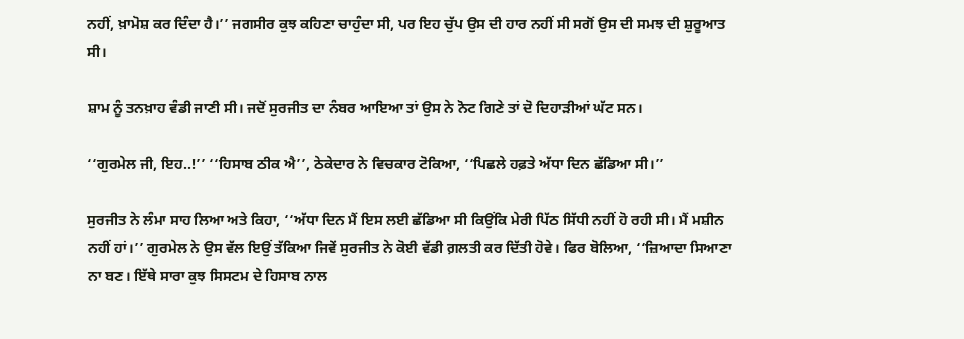ਨਹੀਂ, ਖ਼ਾਮੋਸ਼ ਕਰ ਦਿੰਦਾ ਹੈ।’’ ਜਗਸੀਰ ਕੁਝ ਕਹਿਣਾ ਚਾਹੁੰਦਾ ਸੀ, ਪਰ ਇਹ ਚੁੱਪ ਉਸ ਦੀ ਹਾਰ ਨਹੀਂ ਸੀ ਸਗੋਂ ਉਸ ਦੀ ਸਮਝ ਦੀ ਸ਼ੁਰੂਆਤ ਸੀ।

ਸ਼ਾਮ ਨੂੰ ਤਨਖ਼ਾਹ ਵੰਡੀ ਜਾਣੀ ਸੀ। ਜਦੋਂ ਸੁਰਜੀਤ ਦਾ ਨੰਬਰ ਆਇਆ ਤਾਂ ਉਸ ਨੇ ਨੋਟ ਗਿਣੇ ਤਾਂ ਦੋ ਦਿਹਾੜੀਆਂ ਘੱਟ ਸਨ।

‘‘ਗੁਰਮੇਲ ਜੀ, ਇਹ..!’’ ‘‘ਹਿਸਾਬ ਠੀਕ ਐ’’, ਠੇਕੇਦਾਰ ਨੇ ਵਿਚਕਾਰ ਟੋਕਿਆ, ‘‘ਪਿਛਲੇ ਹਫ਼ਤੇ ਅੱਧਾ ਦਿਨ ਛੱਡਿਆ ਸੀ।’’

ਸੁਰਜੀਤ ਨੇ ਲੰਮਾ ਸਾਹ ਲਿਆ ਅਤੇ ਕਿਹਾ, ‘‘ਅੱਧਾ ਦਿਨ ਮੈਂ ਇਸ ਲਈ ਛੱਡਿਆ ਸੀ ਕਿਉਂਕਿ ਮੇਰੀ ਪਿੱਠ ਸਿੱਧੀ ਨਹੀਂ ਹੋ ਰਹੀ ਸੀ। ਮੈਂ ਮਸ਼ੀਨ ਨਹੀਂ ਹਾਂ।’’ ਗੁਰਮੇਲ ਨੇ ਉਸ ਵੱਲ ਇਉਂ ਤੱਕਿਆ ਜਿਵੇਂ ਸੁਰਜੀਤ ਨੇ ਕੋਈ ਵੱਡੀ ਗ਼ਲਤੀ ਕਰ ਦਿੱਤੀ ਹੋਵੇ। ਫਿਰ ਬੋਲਿਆ, ‘‘ਜ਼ਿਆਦਾ ਸਿਆਣਾ ਨਾ ਬਣ। ਇੱਥੇ ਸਾਰਾ ਕੁਝ ਸਿਸਟਮ ਦੇ ਹਿਸਾਬ ਨਾਲ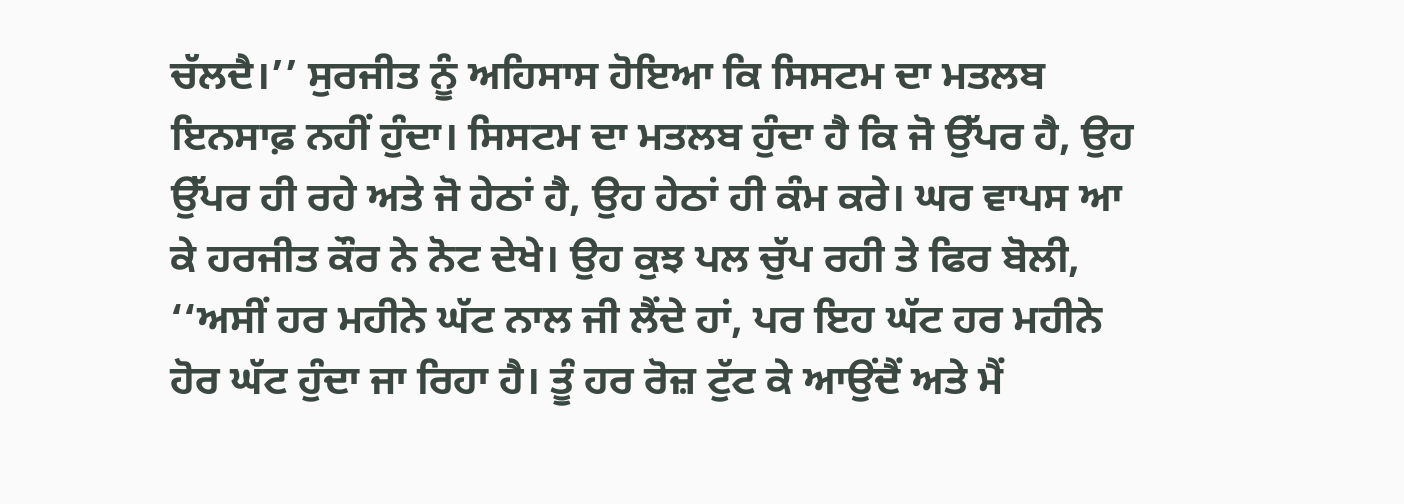ਚੱਲਦੈ।’’ ਸੁਰਜੀਤ ਨੂੰ ਅਹਿਸਾਸ ਹੋਇਆ ਕਿ ਸਿਸਟਮ ਦਾ ਮਤਲਬ ਇਨਸਾਫ਼ ਨਹੀਂ ਹੁੰਦਾ। ਸਿਸਟਮ ਦਾ ਮਤਲਬ ਹੁੰਦਾ ਹੈ ਕਿ ਜੋ ਉੱਪਰ ਹੈ, ਉਹ ਉੱਪਰ ਹੀ ਰਹੇ ਅਤੇ ਜੋ ਹੇਠਾਂ ਹੈ, ਉਹ ਹੇਠਾਂ ਹੀ ਕੰਮ ਕਰੇ। ਘਰ ਵਾਪਸ ਆ ਕੇ ਹਰਜੀਤ ਕੌਰ ਨੇ ਨੋਟ ਦੇਖੇ। ਉਹ ਕੁਝ ਪਲ ਚੁੱਪ ਰਹੀ ਤੇ ਫਿਰ ਬੋਲੀ, ‘‘ਅਸੀਂ ਹਰ ਮਹੀਨੇ ਘੱਟ ਨਾਲ ਜੀ ਲੈਂਦੇ ਹਾਂ, ਪਰ ਇਹ ਘੱਟ ਹਰ ਮਹੀਨੇ ਹੋਰ ਘੱਟ ਹੁੰਦਾ ਜਾ ਰਿਹਾ ਹੈ। ਤੂੰ ਹਰ ਰੋਜ਼ ਟੁੱਟ ਕੇ ਆਉਂਦੈਂ ਅਤੇ ਮੈਂ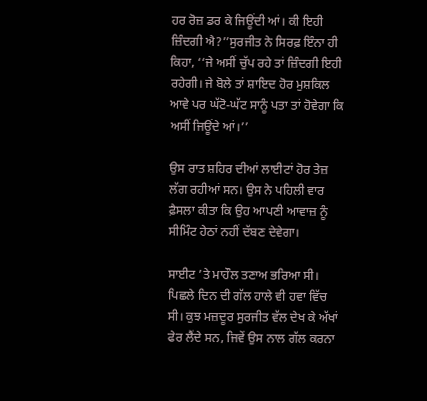ਹਰ ਰੋਜ਼ ਡਰ ਕੇ ਜਿਊਂਦੀ ਆਂ। ਕੀ ਇਹੀ ਜ਼ਿੰਦਗੀ ਐ?’’ਸੁਰਜੀਤ ਨੇ ਸਿਰਫ਼ ਇੰਨਾ ਹੀ ਕਿਹਾ, ‘‘ਜੇ ਅਸੀਂ ਚੁੱਪ ਰਹੇ ਤਾਂ ਜ਼ਿੰਦਗੀ ਇਹੀ ਰਹੇਗੀ। ਜੇ ਬੋਲੇ ਤਾਂ ਸ਼ਾਇਦ ਹੋਰ ਮੁਸ਼ਕਿਲ ਆਵੇ ਪਰ ਘੱਟੋ-ਘੱਟ ਸਾਨੂੰ ਪਤਾ ਤਾਂ ਹੋਵੇਗਾ ਕਿ ਅਸੀਂ ਜਿਊਂਦੇ ਆਂ।’’

ਉਸ ਰਾਤ ਸ਼ਹਿਰ ਦੀਆਂ ਲਾਈਟਾਂ ਹੋਰ ਤੇਜ਼ ਲੱਗ ਰਹੀਆਂ ਸਨ। ਉਸ ਨੇ ਪਹਿਲੀ ਵਾਰ ਫ਼ੈਸਲਾ ਕੀਤਾ ਕਿ ਉਹ ਆਪਣੀ ਆਵਾਜ਼ ਨੂੰ ਸੀਮਿੰਟ ਹੇਠਾਂ ਨਹੀਂ ਦੱਬਣ ਦੇਵੇਗਾ।

ਸਾਈਟ ’ਤੇ ਮਾਹੌਲ ਤਣਾਅ ਭਰਿਆ ਸੀ। ਪਿਛਲੇ ਦਿਨ ਦੀ ਗੱਲ ਹਾਲੇ ਵੀ ਹਵਾ ਵਿੱਚ ਸੀ। ਕੁਝ ਮਜ਼ਦੂਰ ਸੁਰਜੀਤ ਵੱਲ ਦੇਖ ਕੇ ਅੱਖਾਂ ਫੇਰ ਲੈਂਦੇ ਸਨ, ਜਿਵੇਂ ਉਸ ਨਾਲ ਗੱਲ ਕਰਨਾ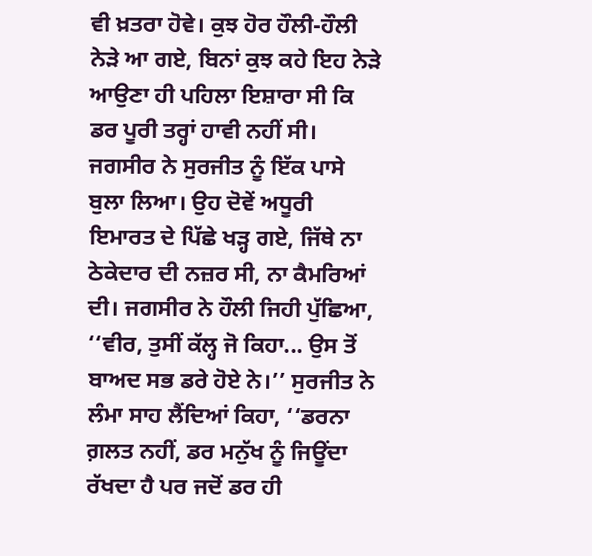ਵੀ ਖ਼ਤਰਾ ਹੋਵੇ। ਕੁਝ ਹੋਰ ਹੌਲੀ-ਹੌਲੀ ਨੇੜੇ ਆ ਗਏ, ਬਿਨਾਂ ਕੁਝ ਕਹੇ ਇਹ ਨੇੜੇ ਆਉਣਾ ਹੀ ਪਹਿਲਾ ਇਸ਼ਾਰਾ ਸੀ ਕਿ ਡਰ ਪੂਰੀ ਤਰ੍ਹਾਂ ਹਾਵੀ ਨਹੀਂ ਸੀ। ਜਗਸੀਰ ਨੇ ਸੁਰਜੀਤ ਨੂੰ ਇੱਕ ਪਾਸੇ ਬੁਲਾ ਲਿਆ। ਉਹ ਦੋਵੇਂ ਅਧੂਰੀ ਇਮਾਰਤ ਦੇ ਪਿੱਛੇ ਖੜ੍ਹ ਗਏ, ਜਿੱਥੇ ਨਾ ਠੇਕੇਦਾਰ ਦੀ ਨਜ਼ਰ ਸੀ, ਨਾ ਕੈਮਰਿਆਂ ਦੀ। ਜਗਸੀਰ ਨੇ ਹੌਲੀ ਜਿਹੀ ਪੁੱਛਿਆ, ‘‘ਵੀਰ, ਤੁਸੀਂ ਕੱਲ੍ਹ ਜੋ ਕਿਹਾ... ਉਸ ਤੋਂ ਬਾਅਦ ਸਭ ਡਰੇ ਹੋਏ ਨੇ।’’ ਸੁਰਜੀਤ ਨੇ ਲੰਮਾ ਸਾਹ ਲੈਂਦਿਆਂ ਕਿਹਾ, ‘‘ਡਰਨਾ ਗ਼ਲਤ ਨਹੀਂ, ਡਰ ਮਨੁੱਖ ਨੂੰ ਜਿਊਂਦਾ ਰੱਖਦਾ ਹੈ ਪਰ ਜਦੋਂ ਡਰ ਹੀ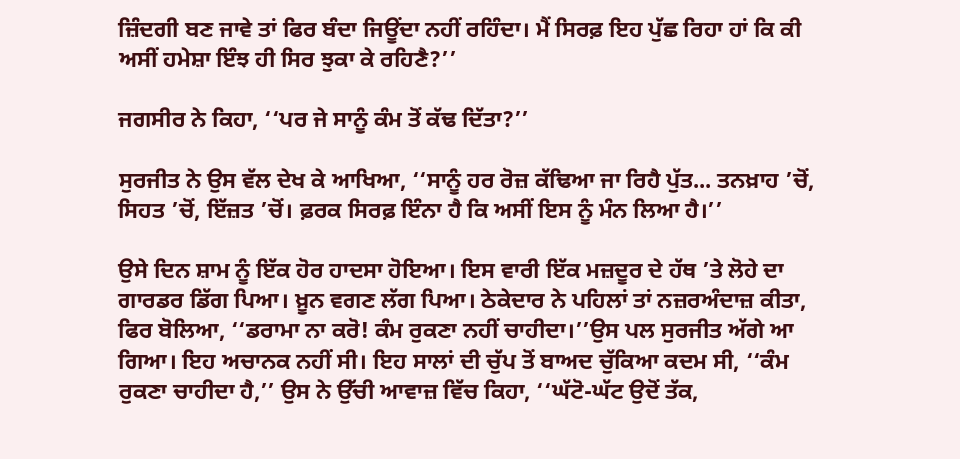ਜ਼ਿੰਦਗੀ ਬਣ ਜਾਵੇ ਤਾਂ ਫਿਰ ਬੰਦਾ ਜਿਊਂਦਾ ਨਹੀਂ ਰਹਿੰਦਾ। ਮੈਂ ਸਿਰਫ਼ ਇਹ ਪੁੱਛ ਰਿਹਾ ਹਾਂ ਕਿ ਕੀ ਅਸੀਂ ਹਮੇਸ਼ਾ ਇੰਝ ਹੀ ਸਿਰ ਝੁਕਾ ਕੇ ਰਹਿਣੈ?’’

ਜਗਸੀਰ ਨੇ ਕਿਹਾ, ‘‘ਪਰ ਜੇ ਸਾਨੂੰ ਕੰਮ ਤੋਂ ਕੱਢ ਦਿੱਤਾ?’’

ਸੁਰਜੀਤ ਨੇ ਉਸ ਵੱਲ ਦੇਖ ਕੇ ਆਖਿਆ, ‘‘ਸਾਨੂੰ ਹਰ ਰੋਜ਼ ਕੱਢਿਆ ਜਾ ਰਿਹੈ ਪੁੱਤ... ਤਨਖ਼ਾਹ ’ਚੋਂ, ਸਿਹਤ ’ਚੋਂ, ਇੱਜ਼ਤ ’ਚੋਂ। ਫ਼ਰਕ ਸਿਰਫ਼ ਇੰਨਾ ਹੈ ਕਿ ਅਸੀਂ ਇਸ ਨੂੰ ਮੰਨ ਲਿਆ ਹੈ।’’

ਉਸੇ ਦਿਨ ਸ਼ਾਮ ਨੂੰ ਇੱਕ ਹੋਰ ਹਾਦਸਾ ਹੋਇਆ। ਇਸ ਵਾਰੀ ਇੱਕ ਮਜ਼ਦੂਰ ਦੇ ਹੱਥ ’ਤੇ ਲੋਹੇ ਦਾ ਗਾਰਡਰ ਡਿੱਗ ਪਿਆ। ਖ਼ੂਨ ਵਗਣ ਲੱਗ ਪਿਆ। ਠੇਕੇਦਾਰ ਨੇ ਪਹਿਲਾਂ ਤਾਂ ਨਜ਼ਰਅੰਦਾਜ਼ ਕੀਤਾ, ਫਿਰ ਬੋਲਿਆ, ‘‘ਡਰਾਮਾ ਨਾ ਕਰੋ! ਕੰਮ ਰੁਕਣਾ ਨਹੀਂ ਚਾਹੀਦਾ।’’ਉਸ ਪਲ ਸੁਰਜੀਤ ਅੱਗੇ ਆ ਗਿਆ। ਇਹ ਅਚਾਨਕ ਨਹੀਂ ਸੀ। ਇਹ ਸਾਲਾਂ ਦੀ ਚੁੱਪ ਤੋਂ ਬਾਅਦ ਚੁੱਕਿਆ ਕਦਮ ਸੀ, ‘‘ਕੰਮ ਰੁਕਣਾ ਚਾਹੀਦਾ ਹੈ,’’ ਉਸ ਨੇ ਉੱਚੀ ਆਵਾਜ਼ ਵਿੱਚ ਕਿਹਾ, ‘‘ਘੱਟੋ-ਘੱਟ ਉਦੋਂ ਤੱਕ,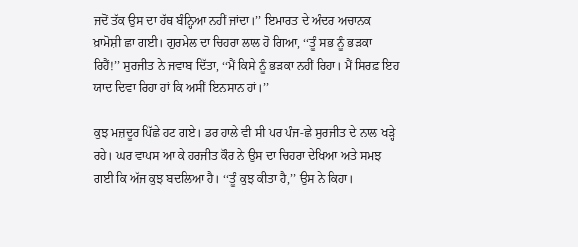ਜਦੋਂ ਤੱਕ ਉਸ ਦਾ ਹੱਥ ਬੰਨ੍ਹਿਆ ਨਹੀਂ ਜਾਂਦਾ।’’ ਇਮਾਰਤ ਦੇ ਅੰਦਰ ਅਚਾਨਕ ਖ਼ਾਮੋਸ਼ੀ ਛਾ ਗਈ। ਗੁਰਮੇਲ ਦਾ ਚਿਹਰਾ ਲਾਲ ਹੋ ਗਿਆ, ‘‘ਤੂੰ ਸਭ ਨੂੰ ਭੜਕਾ ਰਿਹੈਂ!’’ ਸੁਰਜੀਤ ਨੇ ਜਵਾਬ ਦਿੱਤਾ, ‘‘ਮੈਂ ਕਿਸੇ ਨੂੰ ਭੜਕਾ ਨਹੀਂ ਰਿਹਾ। ਮੈਂ ਸਿਰਫ਼ ਇਹ ਯਾਦ ਦਿਵਾ ਰਿਹਾ ਹਾਂ ਕਿ ਅਸੀਂ ਇਨਸਾਨ ਹਾਂ।’’

ਕੁਝ ਮਜ਼ਦੂਰ ਪਿੱਛੇ ਹਟ ਗਏ। ਡਰ ਹਾਲੇ ਵੀ ਸੀ ਪਰ ਪੰਜ-ਛੇ ਸੁਰਜੀਤ ਦੇ ਨਾਲ ਖੜ੍ਹੇ ਰਹੇ। ਘਰ ਵਾਪਸ ਆ ਕੇ ਹਰਜੀਤ ਕੌਰ ਨੇ ਉਸ ਦਾ ਚਿਹਰਾ ਦੇਖਿਆ ਅਤੇ ਸਮਝ ਗਈ ਕਿ ਅੱਜ ਕੁਝ ਬਦਲਿਆ ਹੈ। ‘‘ਤੂੰ ਕੁਝ ਕੀਤਾ ਹੈ,’’ ਉਸ ਨੇ ਕਿਹਾ।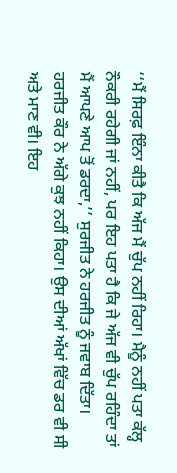‘‘ਮੈਂ ਸਿਰਫ਼ ਇੰਨਾ ਕੀਤੈ ਕਿ ਅੱਜ ਮੈਂ ਚੁੱਪ ਨਹੀਂ ਰਿਹਾ। ਮੈਨੂੰ ਨਹੀਂ ਪਤਾ ਕੱਲ੍ਹ ਨੌਕਰੀ ਰਹੇਗੀ ਜਾਂ ਨਹੀਂ, ਪਰ ਇਹ ਪਤਾ ਹੈ ਕਿ ਜੇ ਅੱਜ ਵੀ ਚੁੱਪ ਰਹਿੰਦਾ ਤਾਂ ਮੈਂ ਆਪਣੇ ਆਪ ਤੋਂ ਡਰਦਾ,’’ ਸੁਰਜੀਤ ਨੇ ਹਰਜੀਤ ਨੂੰ ਜਵਾਬ ਦਿੱਤਾ। ਹਰਜੀਤ ਕੌਰ ਨੇ ਅੱਗੇ ਕੁਝ ਨਹੀਂ ਕਿਹਾ। ਉਸ ਦੀਆਂ ਅੱਖਾਂ ਵਿੱਚ ਡਰ ਵੀ ਸੀ ਅਤੇ ਮਾਣ ਵੀ। ਇਹ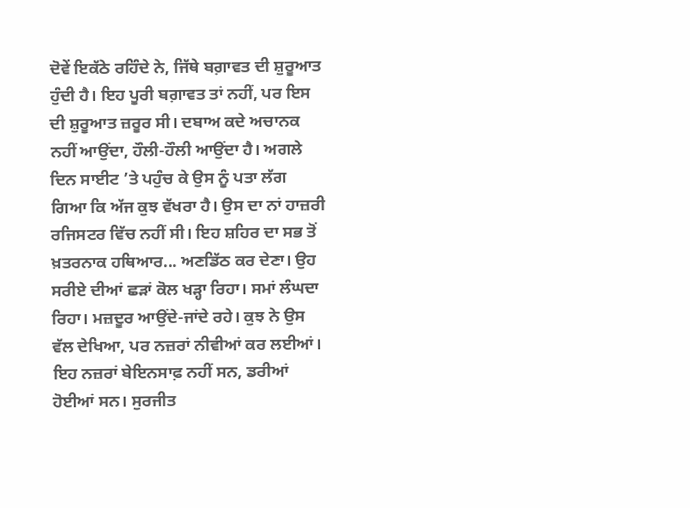ਦੋਵੇਂ ਇਕੱਠੇ ਰਹਿੰਦੇ ਨੇ, ਜਿੱਥੇ ਬਗ਼ਾਵਤ ਦੀ ਸ਼ੁਰੂਆਤ ਹੁੰਦੀ ਹੈ। ਇਹ ਪੂਰੀ ਬਗ਼ਾਵਤ ਤਾਂ ਨਹੀਂ, ਪਰ ਇਸ ਦੀ ਸ਼ੁਰੂਆਤ ਜ਼ਰੂਰ ਸੀ। ਦਬਾਅ ਕਦੇ ਅਚਾਨਕ ਨਹੀਂ ਆਉਂਦਾ, ਹੌਲੀ-ਹੌਲੀ ਆਉਂਦਾ ਹੈ। ਅਗਲੇ ਦਿਨ ਸਾਈਟ ’ਤੇ ਪਹੁੰਚ ਕੇ ਉਸ ਨੂੰ ਪਤਾ ਲੱਗ ਗਿਆ ਕਿ ਅੱਜ ਕੁਝ ਵੱਖਰਾ ਹੈ। ਉਸ ਦਾ ਨਾਂ ਹਾਜ਼ਰੀ ਰਜਿਸਟਰ ਵਿੱਚ ਨਹੀਂ ਸੀ। ਇਹ ਸ਼ਹਿਰ ਦਾ ਸਭ ਤੋਂ ਖ਼ਤਰਨਾਕ ਹਥਿਆਰ... ਅਣਡਿੱਠ ਕਰ ਦੇਣਾ। ਉਹ ਸਰੀਏ ਦੀਆਂ ਛੜਾਂ ਕੋਲ ਖੜ੍ਹਾ ਰਿਹਾ। ਸਮਾਂ ਲੰਘਦਾ ਰਿਹਾ। ਮਜ਼ਦੂਰ ਆਉਂਦੇ-ਜਾਂਦੇ ਰਹੇ। ਕੁਝ ਨੇ ਉਸ ਵੱਲ ਦੇਖਿਆ, ਪਰ ਨਜ਼ਰਾਂ ਨੀਵੀਆਂ ਕਰ ਲਈਆਂ। ਇਹ ਨਜ਼ਰਾਂ ਬੇਇਨਸਾਫ਼ ਨਹੀਂ ਸਨ, ਡਰੀਆਂ ਹੋਈਆਂ ਸਨ। ਸੁਰਜੀਤ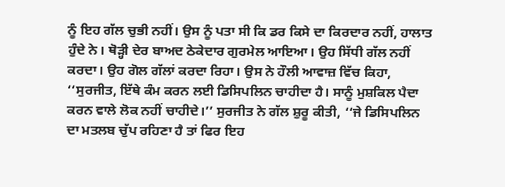ਨੂੰ ਇਹ ਗੱਲ ਚੁਭੀ ਨਹੀਂ। ਉਸ ਨੂੰ ਪਤਾ ਸੀ ਕਿ ਡਰ ਕਿਸੇ ਦਾ ਕਿਰਦਾਰ ਨਹੀਂ, ਹਾਲਾਤ ਹੁੰਦੇ ਨੇ। ਥੋੜ੍ਹੀ ਦੇਰ ਬਾਅਦ ਠੇਕੇਦਾਰ ਗੁਰਮੇਲ ਆਇਆ। ਉਹ ਸਿੱਧੀ ਗੱਲ ਨਹੀਂ ਕਰਦਾ। ਉਹ ਗੋਲ ਗੱਲਾਂ ਕਰਦਾ ਰਿਹਾ। ਉਸ ਨੇ ਹੌਲੀ ਆਵਾਜ਼ ਵਿੱਚ ਕਿਹਾ, ‘‘ਸੁਰਜੀਤ, ਇੱਥੇ ਕੰਮ ਕਰਨ ਲਈ ਡਿਸਿਪਲਿਨ ਚਾਹੀਦਾ ਹੈ। ਸਾਨੂੰ ਮੁਸ਼ਕਿਲ ਪੈਦਾ ਕਰਨ ਵਾਲੇ ਲੋਕ ਨਹੀਂ ਚਾਹੀਦੇ।’’ ਸੁਰਜੀਤ ਨੇ ਗੱਲ ਸ਼ੁਰੂ ਕੀਤੀ, ‘‘ਜੇ ਡਿਸਿਪਲਿਨ ਦਾ ਮਤਲਬ ਚੁੱਪ ਰਹਿਣਾ ਹੈ ਤਾਂ ਫਿਰ ਇਹ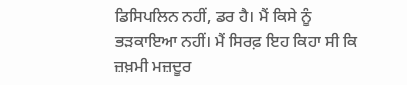ਡਿਸਿਪਲਿਨ ਨਹੀਂ, ਡਰ ਹੈ। ਮੈਂ ਕਿਸੇ ਨੂੰ ਭੜਕਾਇਆ ਨਹੀਂ। ਮੈਂ ਸਿਰਫ਼ ਇਹ ਕਿਹਾ ਸੀ ਕਿ ਜ਼ਖ਼ਮੀ ਮਜ਼ਦੂਰ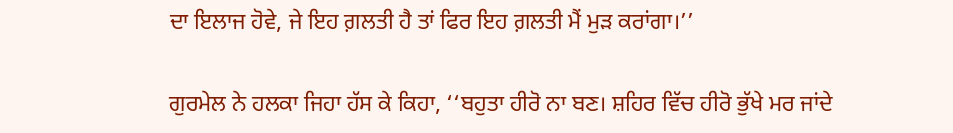ਦਾ ਇਲਾਜ ਹੋਵੇ, ਜੇ ਇਹ ਗ਼ਲਤੀ ਹੈ ਤਾਂ ਫਿਰ ਇਹ ਗ਼ਲਤੀ ਮੈਂ ਮੁੜ ਕਰਾਂਗਾ।’’

ਗੁਰਮੇਲ ਨੇ ਹਲਕਾ ਜਿਹਾ ਹੱਸ ਕੇ ਕਿਹਾ, ‘‘ਬਹੁਤਾ ਹੀਰੋ ਨਾ ਬਣ। ਸ਼ਹਿਰ ਵਿੱਚ ਹੀਰੋ ਭੁੱਖੇ ਮਰ ਜਾਂਦੇ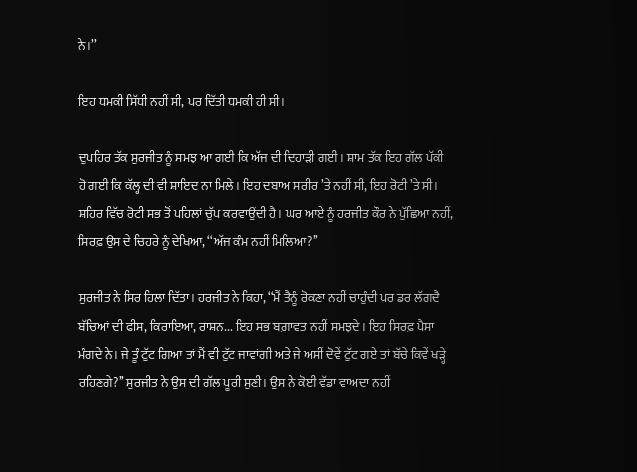ਨੇ।’’

ਇਹ ਧਮਕੀ ਸਿੱਧੀ ਨਹੀਂ ਸੀ, ਪਰ ਦਿੱਤੀ ਧਮਕੀ ਹੀ ਸੀ।

ਦੁਪਹਿਰ ਤੱਕ ਸੁਰਜੀਤ ਨੂੰ ਸਮਝ ਆ ਗਈ ਕਿ ਅੱਜ ਦੀ ਦਿਹਾੜੀ ਗਈ। ਸ਼ਾਮ ਤੱਕ ਇਹ ਗੱਲ ਪੱਕੀ ਹੋ ਗਈ ਕਿ ਕੱਲ੍ਹ ਦੀ ਵੀ ਸ਼ਾਇਦ ਨਾ ਮਿਲੇ। ਇਹ ਦਬਾਅ ਸਰੀਰ ’ਤੇ ਨਹੀਂ ਸੀ, ਇਹ ਰੋਟੀ ’ਤੇ ਸੀ। ਸ਼ਹਿਰ ਵਿੱਚ ਰੋਟੀ ਸਭ ਤੋਂ ਪਹਿਲਾਂ ਚੁੱਪ ਕਰਵਾਉਂਦੀ ਹੈ। ਘਰ ਆਏ ਨੂੰ ਹਰਜੀਤ ਕੌਰ ਨੇ ਪੁੱਛਿਆ ਨਹੀਂ, ਸਿਰਫ਼ ਉਸ ਦੇ ਚਿਹਰੇ ਨੂੰ ਦੇਖਿਆ, ‘‘ਅੱਜ ਕੰਮ ਨਹੀਂ ਮਿਲਿਆ?’’

ਸੁਰਜੀਤ ਨੇ ਸਿਰ ਹਿਲਾ ਦਿੱਤਾ। ਹਰਜੀਤ ਨੇ ਕਿਹਾ, ‘‘ਮੈਂ ਤੈਨੂੰ ਰੋਕਣਾ ਨਹੀਂ ਚਾਹੁੰਦੀ ਪਰ ਡਰ ਲੱਗਦੈ ਬੱਚਿਆਂ ਦੀ ਫੀਸ, ਕਿਰਾਇਆ, ਰਾਸ਼ਨ... ਇਹ ਸਭ ਬਗ਼ਾਵਤ ਨਹੀਂ ਸਮਝਦੇ। ਇਹ ਸਿਰਫ਼ ਪੈਸਾ ਮੰਗਦੇ ਨੇ। ਜੇ ਤੂੰ ਟੁੱਟ ਗਿਆ ਤਾਂ ਮੈਂ ਵੀ ਟੁੱਟ ਜਾਵਾਂਗੀ ਅਤੇ ਜੇ ਅਸੀਂ ਦੋਵੇਂ ਟੁੱਟ ਗਏ ਤਾਂ ਬੱਚੇ ਕਿਵੇਂ ਖੜ੍ਹੇ ਰਹਿਣਗੇ?’’ ਸੁਰਜੀਤ ਨੇ ਉਸ ਦੀ ਗੱਲ ਪੂਰੀ ਸੁਣੀ। ਉਸ ਨੇ ਕੋਈ ਵੱਡਾ ਵਾਅਦਾ ਨਹੀਂ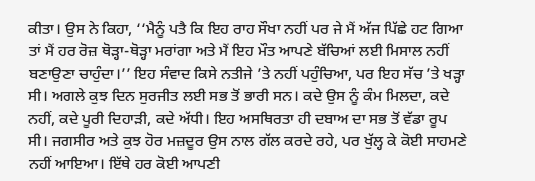ਕੀਤਾ। ਉਸ ਨੇ ਕਿਹਾ, ‘‘ਮੈਨੂੰ ਪਤੈ ਕਿ ਇਹ ਰਾਹ ਸੌਖਾ ਨਹੀਂ ਪਰ ਜੇ ਮੈਂ ਅੱਜ ਪਿੱਛੇ ਹਟ ਗਿਆ ਤਾਂ ਮੈਂ ਹਰ ਰੋਜ਼ ਥੋੜ੍ਹਾ-ਥੋੜ੍ਹਾ ਮਰਾਂਗਾ ਅਤੇ ਮੈਂ ਇਹ ਮੌਤ ਆਪਣੇ ਬੱਚਿਆਂ ਲਈ ਮਿਸਾਲ ਨਹੀਂ ਬਣਾਉਣਾ ਚਾਹੁੰਦਾ।’’ ਇਹ ਸੰਵਾਦ ਕਿਸੇ ਨਤੀਜੇ ’ਤੇ ਨਹੀਂ ਪਹੁੰਚਿਆ, ਪਰ ਇਹ ਸੱਚ ’ਤੇ ਖੜ੍ਹਾ ਸੀ। ਅਗਲੇ ਕੁਝ ਦਿਨ ਸੁਰਜੀਤ ਲਈ ਸਭ ਤੋਂ ਭਾਰੀ ਸਨ। ਕਦੇ ਉਸ ਨੂੰ ਕੰਮ ਮਿਲਦਾ, ਕਦੇ ਨਹੀਂ, ਕਦੇ ਪੂਰੀ ਦਿਹਾੜੀ, ਕਦੇ ਅੱਧੀ। ਇਹ ਅਸਥਿਰਤਾ ਹੀ ਦਬਾਅ ਦਾ ਸਭ ਤੋਂ ਵੱਡਾ ਰੂਪ ਸੀ। ਜਗਸੀਰ ਅਤੇ ਕੁਝ ਹੋਰ ਮਜ਼ਦੂਰ ਉਸ ਨਾਲ ਗੱਲ ਕਰਦੇ ਰਹੇ, ਪਰ ਖੁੱਲ੍ਹ ਕੇ ਕੋਈ ਸਾਹਮਣੇ ਨਹੀਂ ਆਇਆ। ਇੱਥੇ ਹਰ ਕੋਈ ਆਪਣੀ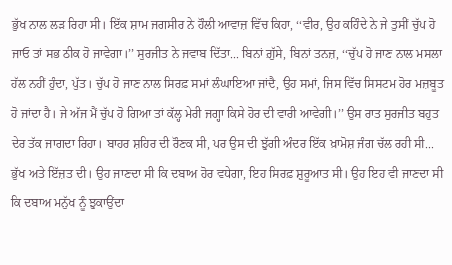ਭੁੱਖ ਨਾਲ ਲੜ ਰਿਹਾ ਸੀ। ਇੱਕ ਸ਼ਾਮ ਜਗਸੀਰ ਨੇ ਹੌਲੀ ਆਵਾਜ਼ ਵਿੱਚ ਕਿਹਾ, ‘‘ਵੀਰ, ਉਹ ਕਹਿੰਦੇ ਨੇ ਜੇ ਤੁਸੀਂ ਚੁੱਪ ਹੋ ਜਾਓ ਤਾਂ ਸਭ ਠੀਕ ਹੋ ਜਾਵੇਗਾ।’’ ਸੁਰਜੀਤ ਨੇ ਜਵਾਬ ਦਿੱਤਾ... ਬਿਨਾਂ ਗ਼ੁੱਸੇ, ਬਿਨਾਂ ਤਨਜ਼, ‘‘ਚੁੱਪ ਹੋ ਜਾਣ ਨਾਲ ਮਸਲਾ ਹੱਲ ਨਹੀਂ ਹੁੰਦਾ, ਪੁੱਤ। ਚੁੱਪ ਹੋ ਜਾਣ ਨਾਲ ਸਿਰਫ਼ ਸਮਾਂ ਲੰਘਾਇਆ ਜਾਂਦੈ, ਉਹ ਸਮਾਂ, ਜਿਸ ਵਿੱਚ ਸਿਸਟਮ ਹੋਰ ਮਜ਼ਬੂਤ ਹੋ ਜਾਂਦਾ ਹੈ। ਜੇ ਅੱਜ ਮੈਂ ਚੁੱਪ ਹੋ ਗਿਆ ਤਾਂ ਕੱਲ੍ਹ ਮੇਰੀ ਜਗ੍ਹਾ ਕਿਸੇ ਹੋਰ ਦੀ ਵਾਰੀ ਆਵੇਗੀ।’’ ਉਸ ਰਾਤ ਸੁਰਜੀਤ ਬਹੁਤ ਦੇਰ ਤੱਕ ਜਾਗਦਾ ਰਿਹਾ। ਬਾਹਰ ਸ਼ਹਿਰ ਦੀ ਰੌਣਕ ਸੀ, ਪਰ ਉਸ ਦੀ ਝੁੱਗੀ ਅੰਦਰ ਇੱਕ ਖ਼ਾਮੋਸ਼ ਜੰਗ ਚੱਲ ਰਹੀ ਸੀ... ਭੁੱਖ ਅਤੇ ਇੱਜ਼ਤ ਦੀ। ਉਹ ਜਾਣਦਾ ਸੀ ਕਿ ਦਬਾਅ ਹੋਰ ਵਧੇਗਾ, ਇਹ ਸਿਰਫ਼ ਸ਼ੁਰੂਆਤ ਸੀ। ਉਹ ਇਹ ਵੀ ਜਾਣਦਾ ਸੀ ਕਿ ਦਬਾਅ ਮਨੁੱਖ ਨੂੰ ਝੁਕਾਉਂਦਾ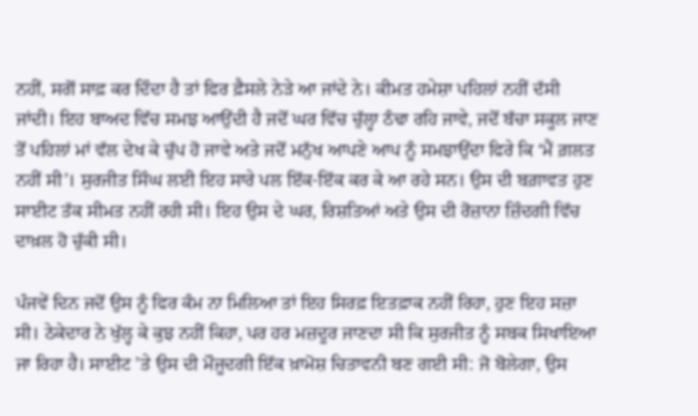ਨਹੀਂ, ਸਗੋਂ ਸਾਫ਼ ਕਰ ਦਿੰਦਾ ਹੈ ਤਾਂ ਫਿਰ ਫ਼ੈਸਲੇ ਨੇੜੇ ਆ ਜਾਂਦੇ ਨੇ। ਕੀਮਤ ਹਮੇਸ਼ਾ ਪਹਿਲਾਂ ਨਹੀਂ ਦੱਸੀ ਜਾਂਦੀ। ਇਹ ਬਾਅਦ ਵਿੱਚ ਸਮਝ ਆਉਂਦੀ ਹੈ ਜਦੋਂ ਘਰ ਵਿੱਚ ਚੁੱਲ੍ਹਾ ਠੰਢਾ ਰਹਿ ਜਾਵੇ, ਜਦੋਂ ਬੱਚਾ ਸਕੂਲ ਜਾਣ ਤੋਂ ਪਹਿਲਾਂ ਮਾਂ ਵੱਲ ਦੇਖ ਕੇ ਚੁੱਪ ਹੋ ਜਾਵੇ ਅਤੇ ਜਦੋਂ ਮਨੁੱਖ ਆਪਣੇ ਆਪ ਨੂੰ ਸਮਝਾਉਂਦਾ ਫਿਰੇ ਕਿ ‘ਮੈਂ ਗ਼ਲਤ ਨਹੀਂ ਸੀ’। ਸੁਰਜੀਤ ਸਿੰਘ ਲਈ ਇਹ ਸਾਰੇ ਪਲ ਇੱਕ-ਇੱਕ ਕਰ ਕੇ ਆ ਰਹੇ ਸਨ। ਉਸ ਦੀ ਬਗ਼ਾਵਤ ਹੁਣ ਸਾਈਟ ਤੱਕ ਸੀਮਤ ਨਹੀਂ ਰਹੀ ਸੀ। ਇਹ ਉਸ ਦੇ ਘਰ, ਰਿਸ਼ਤਿਆਂ ਅਤੇ ਉਸ ਦੀ ਰੋਜ਼ਾਨਾ ਜ਼ਿੰਦਗੀ ਵਿੱਚ ਦਾਖ਼ਲ ਹੋ ਚੁੱਕੀ ਸੀ।

ਪੰਜਵੇਂ ਦਿਨ ਜਦੋਂ ਉਸ ਨੂੰ ਫਿਰ ਕੰਮ ਨਾ ਮਿਲਿਆ ਤਾਂ ਇਹ ਸਿਰਫ਼ ਇਤਫ਼ਾਕ ਨਹੀਂ ਰਿਹਾ, ਹੁਣ ਇਹ ਸਜ਼ਾ ਸੀ। ਠੇਕੇਦਾਰ ਨੇ ਖੁੱਲ੍ਹ ਕੇ ਕੁਝ ਨਹੀਂ ਕਿਹਾ, ਪਰ ਹਰ ਮਜ਼ਦੂਰ ਜਾਣਦਾ ਸੀ ਕਿ ਸੁਰਜੀਤ ਨੂੰ ਸਬਕ ਸਿਖਾਇਆ ਜਾ ਰਿਹਾ ਹੈ। ਸਾਈਟ ’ਤੇ ਉਸ ਦੀ ਮੌਜੂਦਗੀ ਇੱਕ ਖ਼ਾਮੋਸ਼ ਚਿਤਾਵਨੀ ਬਣ ਗਈ ਸੀ: ਜੋ ਬੋਲੇਗਾ, ਉਸ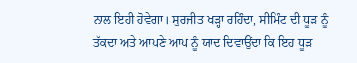ਨਾਲ ਇਹੀ ਹੋਵੇਗਾ। ਸੁਰਜੀਤ ਖੜ੍ਹਾ ਰਹਿੰਦਾ, ਸੀਮਿੰਟ ਦੀ ਧੂੜ ਨੂੰ ਤੱਕਦਾ ਅਤੇ ਆਪਣੇ ਆਪ ਨੂੰ ਯਾਦ ਦਿਵਾਉਂਦਾ ਕਿ ਇਹ ਧੂੜ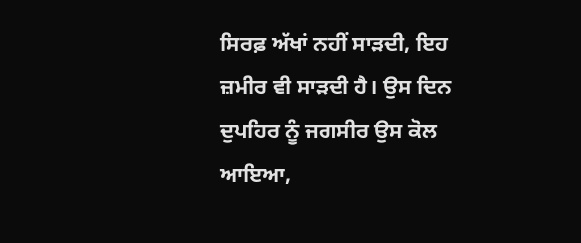ਸਿਰਫ਼ ਅੱਖਾਂ ਨਹੀਂ ਸਾੜਦੀ, ਇਹ ਜ਼ਮੀਰ ਵੀ ਸਾੜਦੀ ਹੈ। ਉਸ ਦਿਨ ਦੁਪਹਿਰ ਨੂੰ ਜਗਸੀਰ ਉਸ ਕੋਲ ਆਇਆ,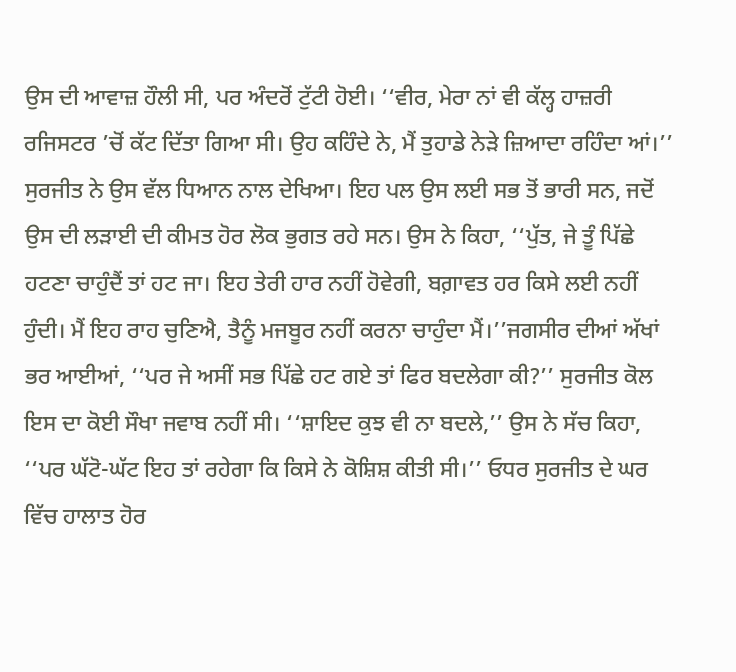ਉਸ ਦੀ ਆਵਾਜ਼ ਹੌਲੀ ਸੀ, ਪਰ ਅੰਦਰੋਂ ਟੁੱਟੀ ਹੋਈ। ‘‘ਵੀਰ, ਮੇਰਾ ਨਾਂ ਵੀ ਕੱਲ੍ਹ ਹਾਜ਼ਰੀ ਰਜਿਸਟਰ ’ਚੋਂ ਕੱਟ ਦਿੱਤਾ ਗਿਆ ਸੀ। ਉਹ ਕਹਿੰਦੇ ਨੇ, ਮੈਂ ਤੁਹਾਡੇ ਨੇੜੇ ਜ਼ਿਆਦਾ ਰਹਿੰਦਾ ਆਂ।’’ ਸੁਰਜੀਤ ਨੇ ਉਸ ਵੱਲ ਧਿਆਨ ਨਾਲ ਦੇਖਿਆ। ਇਹ ਪਲ ਉਸ ਲਈ ਸਭ ਤੋਂ ਭਾਰੀ ਸਨ, ਜਦੋਂ ਉਸ ਦੀ ਲੜਾਈ ਦੀ ਕੀਮਤ ਹੋਰ ਲੋਕ ਭੁਗਤ ਰਹੇ ਸਨ। ਉਸ ਨੇ ਕਿਹਾ, ‘‘ਪੁੱਤ, ਜੇ ਤੂੰ ਪਿੱਛੇ ਹਟਣਾ ਚਾਹੁੰਦੈਂ ਤਾਂ ਹਟ ਜਾ। ਇਹ ਤੇਰੀ ਹਾਰ ਨਹੀਂ ਹੋਵੇਗੀ, ਬਗ਼ਾਵਤ ਹਰ ਕਿਸੇ ਲਈ ਨਹੀਂ ਹੁੰਦੀ। ਮੈਂ ਇਹ ਰਾਹ ਚੁਣਿਐ, ਤੈਨੂੰ ਮਜਬੂਰ ਨਹੀਂ ਕਰਨਾ ਚਾਹੁੰਦਾ ਮੈਂ।’’ਜਗਸੀਰ ਦੀਆਂ ਅੱਖਾਂ ਭਰ ਆਈਆਂ, ‘‘ਪਰ ਜੇ ਅਸੀਂ ਸਭ ਪਿੱਛੇ ਹਟ ਗਏ ਤਾਂ ਫਿਰ ਬਦਲੇਗਾ ਕੀ?’’ ਸੁਰਜੀਤ ਕੋਲ ਇਸ ਦਾ ਕੋਈ ਸੌਖਾ ਜਵਾਬ ਨਹੀਂ ਸੀ। ‘‘ਸ਼ਾਇਦ ਕੁਝ ਵੀ ਨਾ ਬਦਲੇ,’’ ਉਸ ਨੇ ਸੱਚ ਕਿਹਾ, ‘‘ਪਰ ਘੱਟੋ-ਘੱਟ ਇਹ ਤਾਂ ਰਹੇਗਾ ਕਿ ਕਿਸੇ ਨੇ ਕੋਸ਼ਿਸ਼ ਕੀਤੀ ਸੀ।’’ ਓਧਰ ਸੁਰਜੀਤ ਦੇ ਘਰ ਵਿੱਚ ਹਾਲਾਤ ਹੋਰ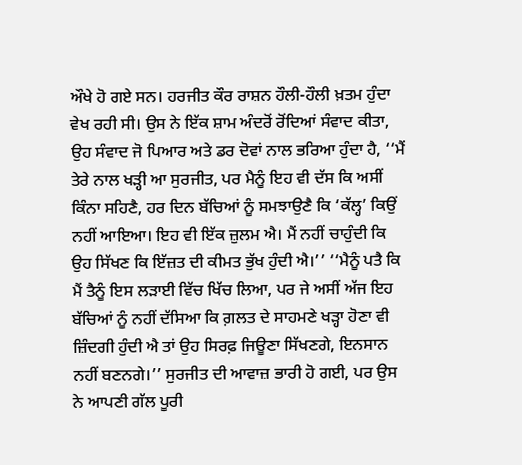ਔਖੇ ਹੋ ਗਏ ਸਨ। ਹਰਜੀਤ ਕੌਰ ਰਾਸ਼ਨ ਹੌਲੀ-ਹੌਲੀ ਖ਼ਤਮ ਹੁੰਦਾ ਵੇਖ ਰਹੀ ਸੀ। ਉਸ ਨੇ ਇੱਕ ਸ਼ਾਮ ਅੰਦਰੋਂ ਰੋਂਦਿਆਂ ਸੰਵਾਦ ਕੀਤਾ, ਉਹ ਸੰਵਾਦ ਜੋ ਪਿਆਰ ਅਤੇ ਡਰ ਦੋਵਾਂ ਨਾਲ ਭਰਿਆ ਹੁੰਦਾ ਹੈ, ‘‘ਮੈਂ ਤੇਰੇ ਨਾਲ ਖੜ੍ਹੀ ਆ ਸੁਰਜੀਤ, ਪਰ ਮੈਨੂੰ ਇਹ ਵੀ ਦੱਸ ਕਿ ਅਸੀਂ ਕਿੰਨਾ ਸਹਿਣੈ, ਹਰ ਦਿਨ ਬੱਚਿਆਂ ਨੂੰ ਸਮਝਾਉਣੈ ਕਿ ‘ਕੱਲ੍ਹ’ ਕਿਉਂ ਨਹੀਂ ਆਇਆ। ਇਹ ਵੀ ਇੱਕ ਜ਼ੁਲਮ ਐ। ਮੈਂ ਨਹੀਂ ਚਾਹੁੰਦੀ ਕਿ ਉਹ ਸਿੱਖਣ ਕਿ ਇੱਜ਼ਤ ਦੀ ਕੀਮਤ ਭੁੱਖ ਹੁੰਦੀ ਐ।’’ ‘‘ਮੈਨੂੰ ਪਤੈ ਕਿ ਮੈਂ ਤੈਨੂੰ ਇਸ ਲੜਾਈ ਵਿੱਚ ਖਿੱਚ ਲਿਆ, ਪਰ ਜੇ ਅਸੀਂ ਅੱਜ ਇਹ ਬੱਚਿਆਂ ਨੂੰ ਨਹੀਂ ਦੱਸਿਆ ਕਿ ਗ਼ਲਤ ਦੇ ਸਾਹਮਣੇ ਖੜ੍ਹਾ ਹੋਣਾ ਵੀ ਜ਼ਿੰਦਗੀ ਹੁੰਦੀ ਐ ਤਾਂ ਉਹ ਸਿਰਫ਼ ਜਿਊਣਾ ਸਿੱਖਣਗੇ, ਇਨਸਾਨ ਨਹੀਂ ਬਣਨਗੇ।’’ ਸੁਰਜੀਤ ਦੀ ਆਵਾਜ਼ ਭਾਰੀ ਹੋ ਗਈ, ਪਰ ਉਸ ਨੇ ਆਪਣੀ ਗੱਲ ਪੂਰੀ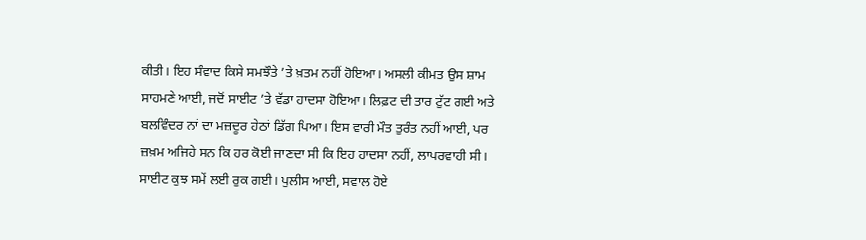ਕੀਤੀ। ਇਹ ਸੰਵਾਦ ਕਿਸੇ ਸਮਝੌਤੇ ’ਤੇ ਖ਼ਤਮ ਨਹੀਂ ਹੋਇਆ। ਅਸਲੀ ਕੀਮਤ ਉਸ ਸ਼ਾਮ ਸਾਹਮਣੇ ਆਈ, ਜਦੋਂ ਸਾਈਟ ’ਤੇ ਵੱਡਾ ਹਾਦਸਾ ਹੋਇਆ। ਲਿਫ਼ਟ ਦੀ ਤਾਰ ਟੁੱਟ ਗਈ ਅਤੇ ਬਲਵਿੰਦਰ ਨਾਂ ਦਾ ਮਜ਼ਦੂਰ ਹੇਠਾਂ ਡਿੱਗ ਪਿਆ। ਇਸ ਵਾਰੀ ਮੌਤ ਤੁਰੰਤ ਨਹੀਂ ਆਈ, ਪਰ ਜ਼ਖ਼ਮ ਅਜਿਹੇ ਸਨ ਕਿ ਹਰ ਕੋਈ ਜਾਣਦਾ ਸੀ ਕਿ ਇਹ ਹਾਦਸਾ ਨਹੀਂ, ਲਾਪਰਵਾਹੀ ਸੀ। ਸਾਈਟ ਕੁਝ ਸਮੇਂ ਲਈ ਰੁਕ ਗਈ। ਪੁਲੀਸ ਆਈ, ਸਵਾਲ ਹੋਏ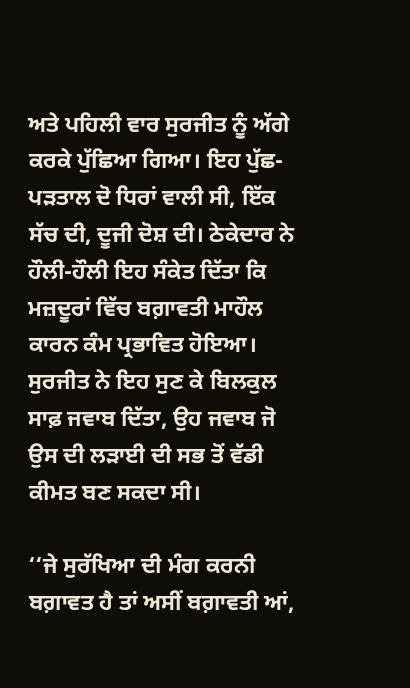ਅਤੇ ਪਹਿਲੀ ਵਾਰ ਸੁਰਜੀਤ ਨੂੰ ਅੱਗੇ ਕਰਕੇ ਪੁੱਛਿਆ ਗਿਆ। ਇਹ ਪੁੱਛ-ਪੜਤਾਲ ਦੋ ਧਿਰਾਂ ਵਾਲੀ ਸੀ, ਇੱਕ ਸੱਚ ਦੀ, ਦੂਜੀ ਦੋਸ਼ ਦੀ। ਠੇਕੇਦਾਰ ਨੇ ਹੌਲੀ-ਹੌਲੀ ਇਹ ਸੰਕੇਤ ਦਿੱਤਾ ਕਿ ਮਜ਼ਦੂਰਾਂ ਵਿੱਚ ਬਗ਼ਾਵਤੀ ਮਾਹੌਲ ਕਾਰਨ ਕੰਮ ਪ੍ਰਭਾਵਿਤ ਹੋਇਆ। ਸੁਰਜੀਤ ਨੇ ਇਹ ਸੁਣ ਕੇ ਬਿਲਕੁਲ ਸਾਫ਼ ਜਵਾਬ ਦਿੱਤਾ, ਉਹ ਜਵਾਬ ਜੋ ਉਸ ਦੀ ਲੜਾਈ ਦੀ ਸਭ ਤੋਂ ਵੱਡੀ ਕੀਮਤ ਬਣ ਸਕਦਾ ਸੀ।

‘‘ਜੇ ਸੁਰੱਖਿਆ ਦੀ ਮੰਗ ਕਰਨੀ ਬਗ਼ਾਵਤ ਹੈ ਤਾਂ ਅਸੀਂ ਬਗ਼ਾਵਤੀ ਆਂ,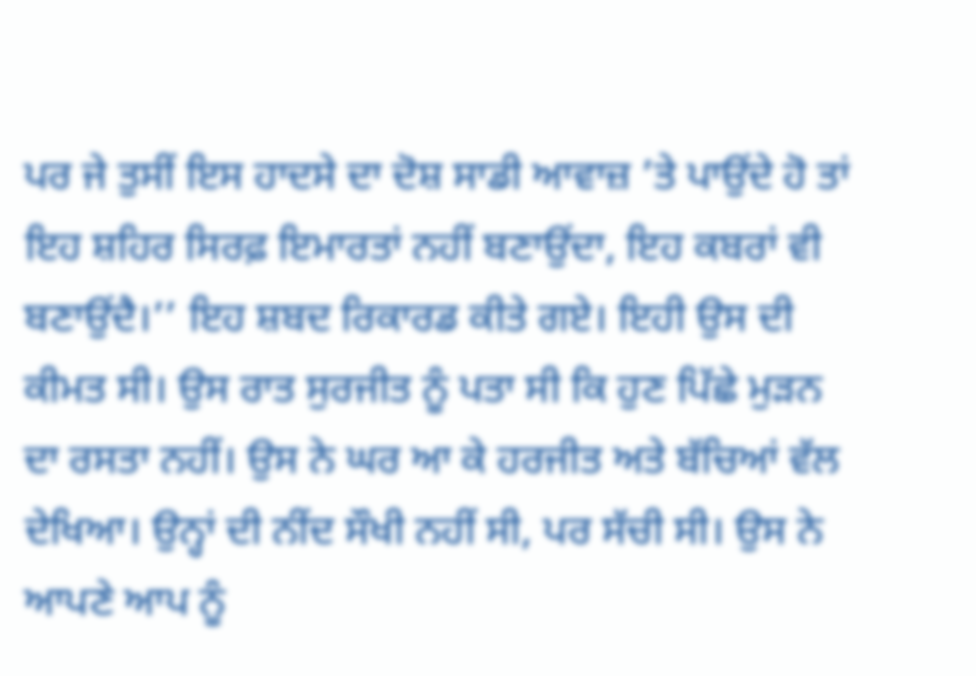ਪਰ ਜੇ ਤੁਸੀਂ ਇਸ ਹਾਦਸੇ ਦਾ ਦੋਸ਼ ਸਾਡੀ ਆਵਾਜ਼ ’ਤੇ ਪਾਉਂਦੇ ਹੋ ਤਾਂ ਇਹ ਸ਼ਹਿਰ ਸਿਰਫ਼ ਇਮਾਰਤਾਂ ਨਹੀਂ ਬਣਾਉਂਦਾ, ਇਹ ਕਬਰਾਂ ਵੀ ਬਣਾਉਂਦੈ।’’ ਇਹ ਸ਼ਬਦ ਰਿਕਾਰਡ ਕੀਤੇ ਗਏ। ਇਹੀ ਉਸ ਦੀ ਕੀਮਤ ਸੀ। ਉਸ ਰਾਤ ਸੁਰਜੀਤ ਨੂੰ ਪਤਾ ਸੀ ਕਿ ਹੁਣ ਪਿੱਛੇ ਮੁੜਨ ਦਾ ਰਸਤਾ ਨਹੀਂ। ਉਸ ਨੇ ਘਰ ਆ ਕੇ ਹਰਜੀਤ ਅਤੇ ਬੱਚਿਆਂ ਵੱਲ ਦੇਖਿਆ। ਉਨ੍ਹਾਂ ਦੀ ਨੀਂਦ ਸੌਖੀ ਨਹੀਂ ਸੀ, ਪਰ ਸੱਚੀ ਸੀ। ਉਸ ਨੇ ਆਪਣੇ ਆਪ ਨੂੰ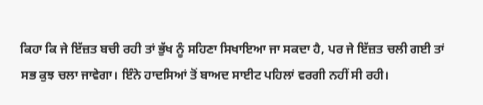ਕਿਹਾ ਕਿ ਜੇ ਇੱਜ਼ਤ ਬਚੀ ਰਹੀ ਤਾਂ ਭੁੱਖ ਨੂੰ ਸਹਿਣਾ ਸਿਖਾਇਆ ਜਾ ਸਕਦਾ ਹੈ, ਪਰ ਜੇ ਇੱਜ਼ਤ ਚਲੀ ਗਈ ਤਾਂ ਸਭ ਕੁਝ ਚਲਾ ਜਾਵੇਗਾ। ਇੰਨੇ ਹਾਦਸਿਆਂ ਤੋਂ ਬਾਅਦ ਸਾਈਟ ਪਹਿਲਾਂ ਵਰਗੀ ਨਹੀਂ ਸੀ ਰਹੀ।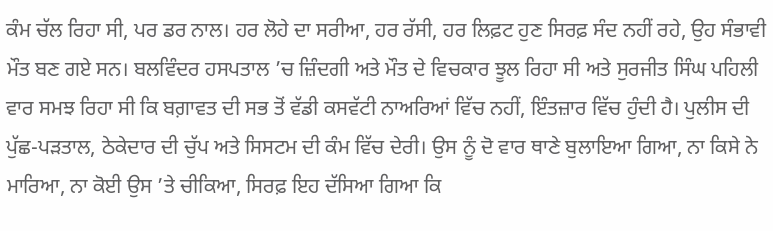ਕੰਮ ਚੱਲ ਰਿਹਾ ਸੀ, ਪਰ ਡਰ ਨਾਲ। ਹਰ ਲੋਹੇ ਦਾ ਸਰੀਆ, ਹਰ ਰੱਸੀ, ਹਰ ਲਿਫ਼ਟ ਹੁਣ ਸਿਰਫ਼ ਸੰਦ ਨਹੀਂ ਰਹੇ, ਉਹ ਸੰਭਾਵੀ ਮੌਤ ਬਣ ਗਏ ਸਨ। ਬਲਵਿੰਦਰ ਹਸਪਤਾਲ ’ਚ ਜ਼ਿੰਦਗੀ ਅਤੇ ਮੌਤ ਦੇ ਵਿਚਕਾਰ ਝੂਲ ਰਿਹਾ ਸੀ ਅਤੇ ਸੁਰਜੀਤ ਸਿੰਘ ਪਹਿਲੀ ਵਾਰ ਸਮਝ ਰਿਹਾ ਸੀ ਕਿ ਬਗ਼ਾਵਤ ਦੀ ਸਭ ਤੋਂ ਵੱਡੀ ਕਸਵੱਟੀ ਨਾਅਰਿਆਂ ਵਿੱਚ ਨਹੀਂ, ਇੰਤਜ਼ਾਰ ਵਿੱਚ ਹੁੰਦੀ ਹੈ। ਪੁਲੀਸ ਦੀ ਪੁੱਛ-ਪੜਤਾਲ, ਠੇਕੇਦਾਰ ਦੀ ਚੁੱਪ ਅਤੇ ਸਿਸਟਮ ਦੀ ਕੰਮ ਵਿੱਚ ਦੇਰੀ। ਉਸ ਨੂੰ ਦੋ ਵਾਰ ਥਾਣੇ ਬੁਲਾਇਆ ਗਿਆ, ਨਾ ਕਿਸੇ ਨੇ ਮਾਰਿਆ, ਨਾ ਕੋਈ ਉਸ ’ਤੇ ਚੀਕਿਆ, ਸਿਰਫ਼ ਇਹ ਦੱਸਿਆ ਗਿਆ ਕਿ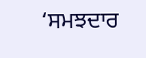‘ਸਮਝਦਾਰ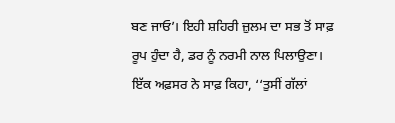ਬਣ ਜਾਓ’। ਇਹੀ ਸ਼ਹਿਰੀ ਜ਼ੁਲਮ ਦਾ ਸਭ ਤੋਂ ਸਾਫ਼ ਰੂਪ ਹੁੰਦਾ ਹੈ, ਡਰ ਨੂੰ ਨਰਮੀ ਨਾਲ ਪਿਲਾਉਣਾ। ਇੱਕ ਅਫ਼ਸਰ ਨੇ ਸਾਫ਼ ਕਿਹਾ, ‘‘ਤੁਸੀਂ ਗੱਲਾਂ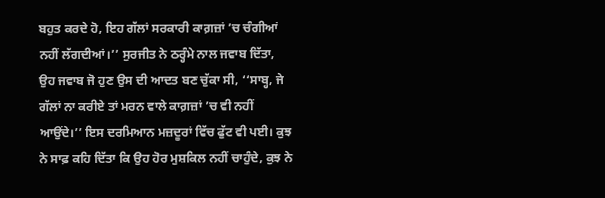ਬਹੁਤ ਕਰਦੇ ਹੋ, ਇਹ ਗੱਲਾਂ ਸਰਕਾਰੀ ਕਾਗ਼ਜ਼ਾਂ ’ਚ ਚੰਗੀਆਂ ਨਹੀਂ ਲੱਗਦੀਆਂ।’’ ਸੁਰਜੀਤ ਨੇ ਠਰ੍ਹੰਮੇ ਨਾਲ ਜਵਾਬ ਦਿੱਤਾ, ਉਹ ਜਵਾਬ ਜੋ ਹੁਣ ਉਸ ਦੀ ਆਦਤ ਬਣ ਚੁੱਕਾ ਸੀ, ‘‘ਸਾਬ੍ਹ, ਜੇ ਗੱਲਾਂ ਨਾ ਕਰੀਏ ਤਾਂ ਮਰਨ ਵਾਲੇ ਕਾਗ਼ਜ਼ਾਂ ’ਚ ਵੀ ਨਹੀਂ ਆਉਂਦੇ।’’ ਇਸ ਦਰਮਿਆਨ ਮਜ਼ਦੂਰਾਂ ਵਿੱਚ ਫੁੱਟ ਵੀ ਪਈ। ਕੁਝ ਨੇ ਸਾਫ਼ ਕਹਿ ਦਿੱਤਾ ਕਿ ਉਹ ਹੋਰ ਮੁਸ਼ਕਿਲ ਨਹੀਂ ਚਾਹੁੰਦੇ, ਕੁਝ ਨੇ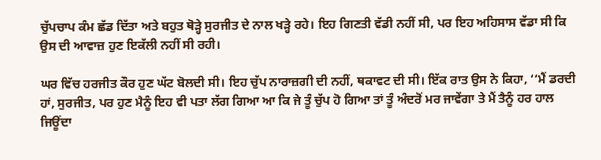ਚੁੱਪਚਾਪ ਕੰਮ ਛੱਡ ਦਿੱਤਾ ਅਤੇ ਬਹੁਤ ਥੋੜ੍ਹੇ ਸੁਰਜੀਤ ਦੇ ਨਾਲ ਖੜ੍ਹੇ ਰਹੇ। ਇਹ ਗਿਣਤੀ ਵੱਡੀ ਨਹੀਂ ਸੀ, ਪਰ ਇਹ ਅਹਿਸਾਸ ਵੱਡਾ ਸੀ ਕਿ ਉਸ ਦੀ ਆਵਾਜ਼ ਹੁਣ ਇਕੱਲੀ ਨਹੀਂ ਸੀ ਰਹੀ।

ਘਰ ਵਿੱਚ ਹਰਜੀਤ ਕੌਰ ਹੁਣ ਘੱਟ ਬੋਲਦੀ ਸੀ। ਇਹ ਚੁੱਪ ਨਾਰਾਜ਼ਗੀ ਦੀ ਨਹੀਂ, ਥਕਾਵਟ ਦੀ ਸੀ। ਇੱਕ ਰਾਤ ਉਸ ਨੇ ਕਿਹਾ, ‘‘ਮੈਂ ਡਰਦੀ ਹਾਂ, ਸੁਰਜੀਤ, ਪਰ ਹੁਣ ਮੈਨੂੰ ਇਹ ਵੀ ਪਤਾ ਲੱਗ ਗਿਆ ਆ ਕਿ ਜੇ ਤੂੰ ਚੁੱਪ ਹੋ ਗਿਆ ਤਾਂ ਤੂੰ ਅੰਦਰੋਂ ਮਰ ਜਾਵੇਂਗਾ ਤੇ ਮੈਂ ਤੈਨੂੰ ਹਰ ਹਾਲ ਜਿਊਂਦਾ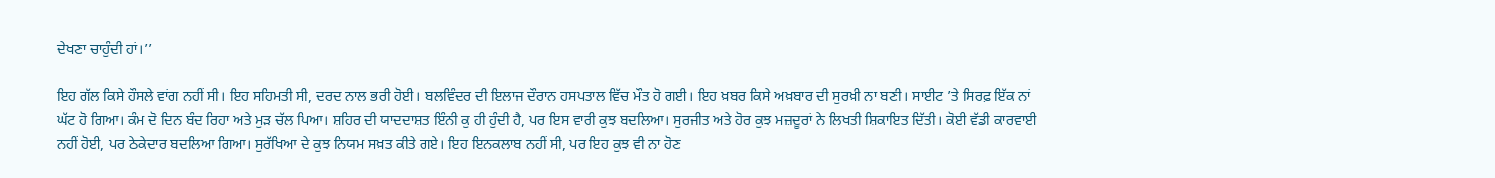ਦੇਖਣਾ ਚਾਹੁੰਦੀ ਹਾਂ।’’

ਇਹ ਗੱਲ ਕਿਸੇ ਹੌਸਲੇ ਵਾਂਗ ਨਹੀਂ ਸੀ। ਇਹ ਸਹਿਮਤੀ ਸੀ, ਦਰਦ ਨਾਲ ਭਰੀ ਹੋਈ। ਬਲਵਿੰਦਰ ਦੀ ਇਲਾਜ ਦੌਰਾਨ ਹਸਪਤਾਲ ਵਿੱਚ ਮੌਤ ਹੋ ਗਈ। ਇਹ ਖ਼ਬਰ ਕਿਸੇ ਅਖ਼ਬਾਰ ਦੀ ਸੁਰਖ਼ੀ ਨਾ ਬਣੀ। ਸਾਈਟ ’ਤੇ ਸਿਰਫ਼ ਇੱਕ ਨਾਂ ਘੱਟ ਹੋ ਗਿਆ। ਕੰਮ ਦੋ ਦਿਨ ਬੰਦ ਰਿਹਾ ਅਤੇ ਮੁੜ ਚੱਲ ਪਿਆ। ਸ਼ਹਿਰ ਦੀ ਯਾਦਦਾਸ਼ਤ ਇੰਨੀ ਕੁ ਹੀ ਹੁੰਦੀ ਹੈ, ਪਰ ਇਸ ਵਾਰੀ ਕੁਝ ਬਦਲਿਆ। ਸੁਰਜੀਤ ਅਤੇ ਹੋਰ ਕੁਝ ਮਜ਼ਦੂਰਾਂ ਨੇ ਲਿਖਤੀ ਸ਼ਿਕਾਇਤ ਦਿੱਤੀ। ਕੋਈ ਵੱਡੀ ਕਾਰਵਾਈ ਨਹੀਂ ਹੋਈ, ਪਰ ਠੇਕੇਦਾਰ ਬਦਲਿਆ ਗਿਆ। ਸੁਰੱਖਿਆ ਦੇ ਕੁਝ ਨਿਯਮ ਸਖ਼ਤ ਕੀਤੇ ਗਏ। ਇਹ ਇਨਕਲਾਬ ਨਹੀਂ ਸੀ, ਪਰ ਇਹ ਕੁਝ ਵੀ ਨਾ ਹੋਣ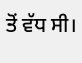ਤੋਂ ਵੱਧ ਸੀ।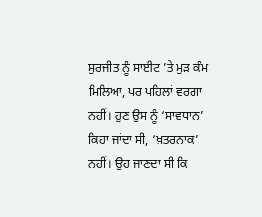ਸੁਰਜੀਤ ਨੂੰ ਸਾਈਟ ’ਤੇ ਮੁੜ ਕੰਮ ਮਿਲਿਆ, ਪਰ ਪਹਿਲਾਂ ਵਰਗਾ ਨਹੀਂ। ਹੁਣ ਉਸ ਨੂੰ ‘ਸਾਵਧਾਨ’ ਕਿਹਾ ਜਾਂਦਾ ਸੀ, ‘ਖ਼ਤਰਨਾਕ’ ਨਹੀਂ। ਉਹ ਜਾਣਦਾ ਸੀ ਕਿ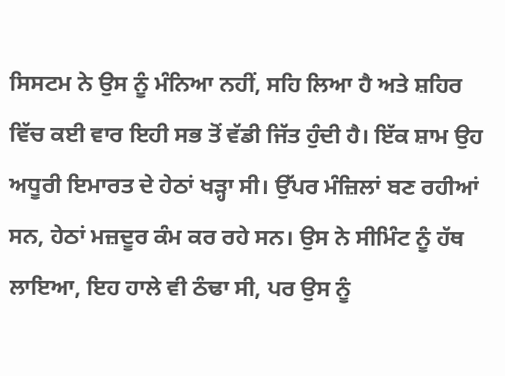ਸਿਸਟਮ ਨੇ ਉਸ ਨੂੰ ਮੰਨਿਆ ਨਹੀਂ, ਸਹਿ ਲਿਆ ਹੈ ਅਤੇ ਸ਼ਹਿਰ ਵਿੱਚ ਕਈ ਵਾਰ ਇਹੀ ਸਭ ਤੋਂ ਵੱਡੀ ਜਿੱਤ ਹੁੰਦੀ ਹੈ। ਇੱਕ ਸ਼ਾਮ ਉਹ ਅਧੂਰੀ ਇਮਾਰਤ ਦੇ ਹੇਠਾਂ ਖੜ੍ਹਾ ਸੀ। ਉੱਪਰ ਮੰਜ਼ਿਲਾਂ ਬਣ ਰਹੀਆਂ ਸਨ, ਹੇਠਾਂ ਮਜ਼ਦੂਰ ਕੰਮ ਕਰ ਰਹੇ ਸਨ। ਉਸ ਨੇ ਸੀਮਿੰਟ ਨੂੰ ਹੱਥ ਲਾਇਆ, ਇਹ ਹਾਲੇ ਵੀ ਠੰਢਾ ਸੀ, ਪਰ ਉਸ ਨੂੰ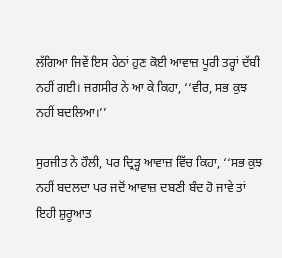ਲੱਗਿਆ ਜਿਵੇਂ ਇਸ ਹੇਠਾਂ ਹੁਣ ਕੋਈ ਆਵਾਜ਼ ਪੂਰੀ ਤਰ੍ਹਾਂ ਦੱਬੀ ਨਹੀਂ ਗਈ। ਜਗਸੀਰ ਨੇ ਆ ਕੇ ਕਿਹਾ, ‘‘ਵੀਰ, ਸਭ ਕੁਝ ਨਹੀਂ ਬਦਲਿਆ।’’

ਸੁਰਜੀਤ ਨੇ ਹੌਲੀ, ਪਰ ਦ੍ਰਿੜ੍ਹ ਆਵਾਜ਼ ਵਿੱਚ ਕਿਹਾ, ‘‘ਸਭ ਕੁਝ ਨਹੀਂ ਬਦਲਦਾ ਪਰ ਜਦੋਂ ਆਵਾਜ਼ ਦਬਣੀ ਬੰਦ ਹੋ ਜਾਵੇ ਤਾਂ ਇਹੀ ਸ਼ੁਰੂਆਤ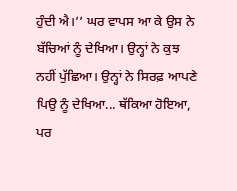ਹੁੰਦੀ ਐ।’’ ਘਰ ਵਾਪਸ ਆ ਕੇ ਉਸ ਨੇ ਬੱਚਿਆਂ ਨੂੰ ਦੇਖਿਆ। ਉਨ੍ਹਾਂ ਨੇ ਕੁਝ ਨਹੀਂ ਪੁੱਛਿਆ। ਉਨ੍ਹਾਂ ਨੇ ਸਿਰਫ਼ ਆਪਣੇ ਪਿਉ ਨੂੰ ਦੇਖਿਆ... ਥੱਕਿਆ ਹੋਇਆ, ਪਰ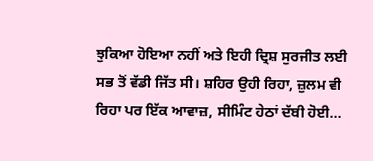ਝੁਕਿਆ ਹੋਇਆ ਨਹੀਂ ਅਤੇ ਇਹੀ ਦ੍ਰਿਸ਼ ਸੁਰਜੀਤ ਲਈ ਸਭ ਤੋਂ ਵੱਡੀ ਜਿੱਤ ਸੀ। ਸ਼ਹਿਰ ਉਹੀ ਰਿਹਾ, ਜ਼ੁਲਮ ਵੀ ਰਿਹਾ ਪਰ ਇੱਕ ਆਵਾਜ਼, ਸੀਮਿੰਟ ਹੇਠਾਂ ਦੱਬੀ ਹੋਈ...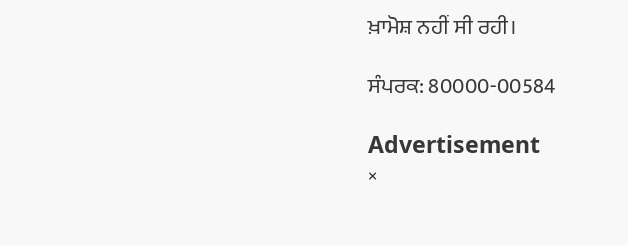ਖ਼ਾਮੋਸ਼ ਨਹੀਂ ਸੀ ਰਹੀ।

ਸੰਪਰਕ: 80000-00584

Advertisement
×